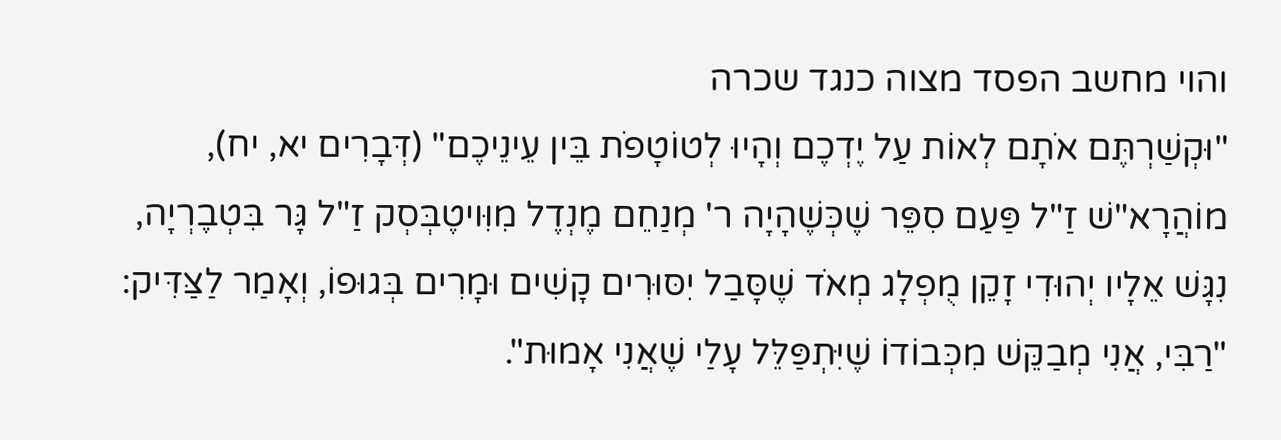והוי מחשב הפסד מצוה כנגד שכרה
"וּקְשַׁרְתֶּם אֹתָם לְאוֹת עַל יֶדְכֶם וְהָיוּ לְטוֹטָפֹת בֵּין עֵינֵיכֶם" (דְּבָרִים יא, יח), מוֹהֲרָא"שׁ זַ"ל פַּעַם סִפֵּר שֶׁכְּשֶׁהָיָה ר' מְנַחֵם מֶנְדֶל מִוִּויטֶבְּסְק זַ"ל גָּר בִּטְבֶרְיָה, נִגָּשׁ אֵלָיו יְהוּדִי זָקֵן מֻפְלָג מְאֹד שֶׁסָּבַל יִסּוּרִים קָשִׁים וּמָרִים בְּגוּפוֹ, וְאָמַר לַצַּדִּיק: "רַבִּי, אֲנִי מְבַקֵּשׁ מִכְּבוֹדוֹ שֶׁיִּתְפַּלֵּל עָלַי שֶׁאֲנִי אָמוּת".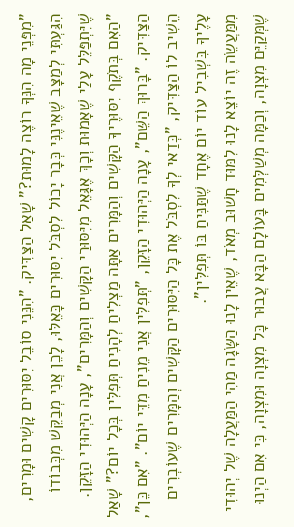"מִפְּנֵי מָה הִנְּךָ רוֹצֶה לָמוּת?" שָׁאַל הַצַּדִּיק. "הִנֵּנִי סוֹבֵל יִסּוּרִים קָשִׁים וּמָרִים, הִגַּעְתִּי לְמַצָּב שֶׁאֵינֶנִּי כְּבָר יָכוֹל לִסְבֹּל יִסּוּרִים כָּאֵלּוּ, לָכֵן אֲנִי מְבַקֵּשׁ מִכְּבוֹדוֹ שֶׁיִּתְפַּלֵּל עָלַי שֶׁאָמוּת וְכָךְ אֶגָּאֵל מִיִּסּוּרַי הַקָּשִׁים וְהַמָּרִים", עָנָה הַיְּהוּדִי הַזָּקֵן. "הַאִם בְּתֹקֶף יִסּוּרֶיךָ הַקָּשִׁים וְהַמָּרִים אַתָּה מַצְלִיחַ לְהָנִיחַ תְּפִלִּין בְּכָל יוֹם?" שָׁאַל הַצַּדִּיק. "בָּרוּךְ הַשֵּׁם", עָנָה הַיְּהוּדִי הַזָּקֵן, "תְּפִלִּין אֲנִי מֵנִיחַ מִדֵּי יוֹם". "אִם כֵּן", הֵשִׁיב לוֹ הַצַּדִּיק, "כְּדַאי לְךָ לִסְבֹּל אֶת כָּל הַיִּסּוּרִים הַקָּשִׁים וְהַמָּרִים שֶׁעוֹבְרִים עָלֶיךָ בִּשְׁבִיל עוֹד יוֹם אֶחָד שֶׁתַּנִּיחַ בּוֹ תְּפִלִּין".
מִמַּעֲשֵׂה זֶה יוֹצֵא לָנוּ לִמּוּד חָשׁוּב מְאֹד, שֶׁאֵין לָנוּ הַשָּׂגָה מַהִי הַמַּעֲלָה שֶׁל יְהוּדִי שֶׁמְּקַיֵּם מִצְוָה, וְכַמָּה מְשַׁלְּמִים בָּעוֹלָם הַבָּא עֲבוּר כָּל מִצְוָה וּמִצְוָה, כִּי אִם הַיְנוּ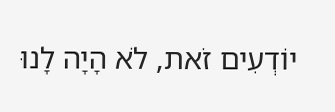יוֹדְעִים זֹאת, לֹא הָיָה לָנוּ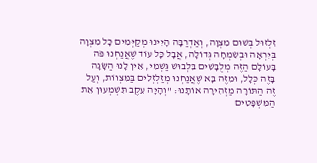זִלְזוּל בְּשׁוּם מִצְוָה, וְאַדְרַבָּה הָיִינוּ מְקַיְּמִים כָּל מִצְוָה בְּיִרְאָה וּבְשִׂמְחָה גְּדוֹלָה, אֲבָל כָּל עוֹד שֶׁאֲנַחְנוּ פֹּה בָּעוֹלָם הַזֶּה מְלֻבָּשִׁים בִּלְבוּשׁ גַּשְׁמִי, אֵין לָנוּ הַשָּׂגָה בָּזֶה כְּלָל, וּמִזֶּה בָּא שֶׁאֲנַחְנוּ מְזַלְזְלִים בַּמִּצְווֹת, וְעַל זֶה הַתּוֹרָה מַזְהִירָה אוֹתָנוּ: "וְהָיָה עֵקֶב תִּשְׁמְעוּן אֵת הַמִּשְׁפָּטִים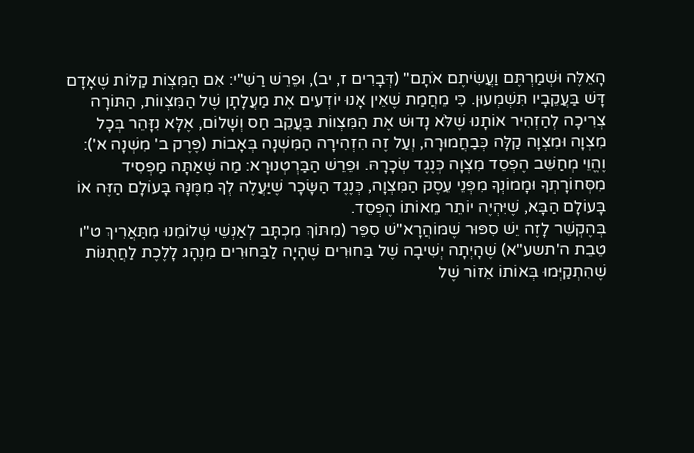הָאֵלֶּה וּשְׁמַרְתֶּם וַעֲשִׂיתֶם אֹתָם" (דְּבָרִים ז, יב), וּפֵרֵשׁ רַשִׁ"י: אִם הַמִּצְוֹת קַלּוֹת שֶׁאָדָם דָּשׁ בַּעֲקֵבָיו תִּשְׁמְעוּן. כִּי מֵחֲמַת שֶׁאֵין אָנוּ יוֹדְעִים אֶת מַעֲלָתָן שֶׁל הַמִּצְווֹת, הַתּוֹרָה צְרִיכָה לְהַזְהִיר אוֹתָנוּ שֶׁלֹּא נָדוּשׁ אֶת הַמִּצְווֹת בַּעֲקֵב חַס וְשָׁלוֹם, אֶלָּא נִזָּהֵר בְּכָל מִצְוָה וּמִצְוָה קַלָּה כְּבַחֲמוּרָה, וְעַל זֶה הִזְהִירָה הַמִּשְׁנָה בְּאָבוֹת (פֶּרֶק ב' מִשְׁנָה א'): וֶהֱוֵי מְחַשֵּׁב הֶפְסֵד מִצְוָה כְּנֶגֶד שְׂכָרָהּ. וּפֵרֵשׁ הַבַּרְטְנוּרָא: מַה שֶּׁאַתָּה מַפְסִיד מִסְּחוֹרָתְךָ וּמָמוֹנְךָ מִפְּנֵי עֵסֶק הַמִּצְוָה, כְּנֶגֶד הַשָּׂכָר שֶׁיַּעֲלֶה לְךָ מִמֶּנָּהּ בָּעוֹלָם הַזֶּה אוֹ בָּעוֹלָם הַבָּא, שֶׁיִּהְיֶה יוֹתֵר מֵאוֹתוֹ הֶפְסֵד.
בְּהֶקְשֵׁר לָזֶה יֵשׁ סִפּוּר שֶׁמּוֹהֲרָא"שׁ סִפֵּר (מִתּוֹךְ מִכְתָּב לְאַנְשֵׁי שְׁלוֹמֵנוּ מִתַּאֲרִיךְ ט"ו טֵבֵת ה'תשע"א) שֶׁהָיְתָה יְשִׁיבָה שֶׁל בַּחוּרִים שֶׁהָיָה לַבַּחוּרִים מִנְהָג לָלֶכֶת לַחֲתֻנּוֹת שֶׁהִתְקַיְּמוּ בְּאוֹתוֹ אֵזוֹר שֶׁל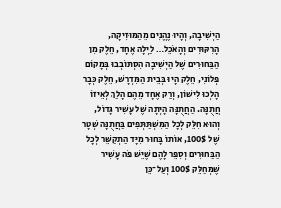הַיְשִׁיבָה, וְהָיוּ נֶהֱנִים מֵהַמּוּזִיקָה, הָרִקּוּדִים וְהָאֹכֵל… לַיְלָה אֶחָד, חֵלֶק מִן הַבַּחוּרִים שֶׁל הַיְשִׁיבָה הִסְתּוֹבְבוּ בְּמָקוֹם פְּלוֹנִי, חֵלֶק הָיוּ בְּבֵית הַמִּדְרָשׁ, חֵלֶק כְּבָר הָלְכוּ לִישׁוֹן, וְרַק אֶחָד מֵהֶם הָלַךְ לְאֵיזוֹ חֲתֻנָּה. הַחֲתֻנָּה הָיְתָה שֶׁל עָשִׁיר גָּדוֹל, וְהוּא חִלֵּק לְכָל הַמִּשְׁתַּתְּפִים בַּחֲתֻנָּה שְׁטָר שֶׁל 100$, אוֹתוֹ בָּחוּר מִיָּד הַתְקַשֵּׁר לְכָל הַבַּחוּרִים וְסִפֵּר לָהֶם שֶׁיֵּשׁ פֹּה עָשִׁיר שֶׁמְּחַלֵּק 100$ וְעַל־כֵּן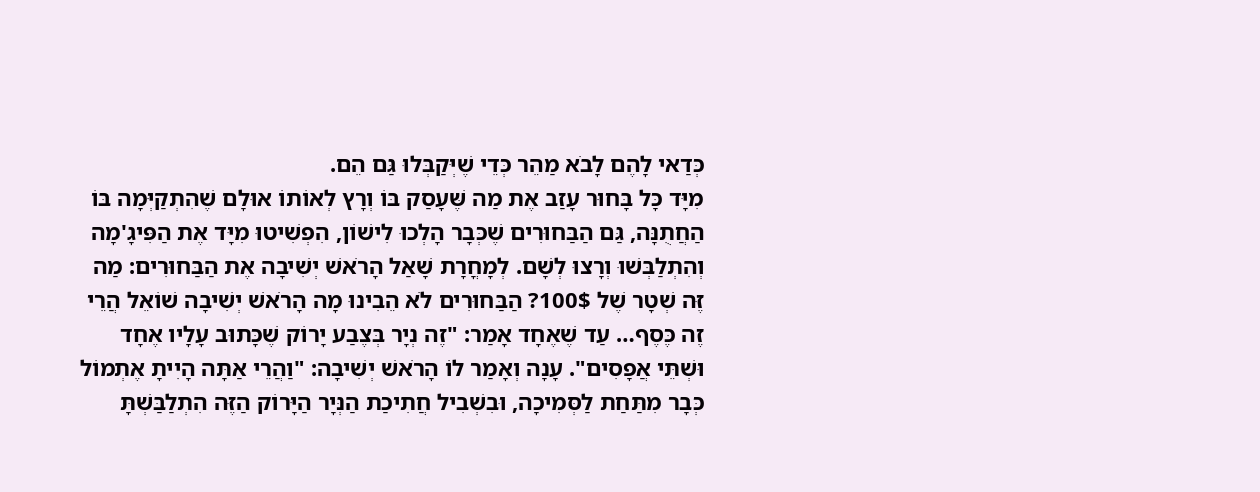כְּדַאי לָהֶם לָבֹא מַהֵר כְּדֵי שֶׁיְּקַבְּלוּ גַּם הֵם.
מִיָּד כָּל בָּחוּר עָזַב אֶת מַה שֶּׁעָסַק בּוֹ וְרָץ לְאוֹתוֹ אוּלָם שֶׁהִתְקַיְּמָה בּוֹ הַחֲתֻנָּה, גַּם הַבַּחוּרִים שֶׁכְּבָר הָלְכוּ לִישׁוֹן, הִפְשִׁיטוּ מִיָּד אֶת הַפִּיגָ'מָה וְהִתְלַבְּשׁוּ וְרָצוּ לְשָׁם. לְמָחֳרָת שָׁאַל הָרֹאשׁ יְשִׁיבָה אֶת הַבַּחוּרִים: מַה זֶּה שְׁטָר שֶׁל 100$? הַבַּחוּרִים לֹא הֵבִינוּ מָה הָרֹאשׁ יְשִׁיבָה שׁוֹאֵל הֲרֵי זֶה כֶּסֶף… עַד שֶׁאֶחָד אָמַר: "זֶה נְיָר בְּצֶבַע יָרוֹק שֶׁכָּתוּב עָלָיו אֶחָד וּשְׁתֵּי אֲפָסִים". עָנָה וְאָמַר לוֹ הָרֹאשׁ יְשִׁיבָה: "וַהֲרֵי אַתָּה הָיִיתָ אֶתְמוֹל כְּבָר מִתַּחַת לַסְּמִיכָה, וּבִשְׁבִיל חֲתִיכַת הַנְּיָר הַיָּרוֹק הַזֶּה הִתְלַבַּשְׁתָּ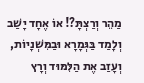מַהֵר וְרַצְתָּ?! אוֹ אֶחָד יָשַׁב וְלָמַד בַּגְּמָרָא וּבַמִּשְׁנָיוֹת, וְעָזַב אֶת הַלִּמּוּד וְרָץ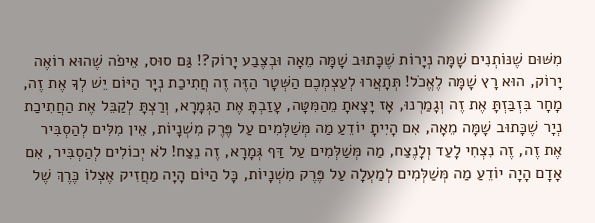מִשּׁוּם שֶׁנּוֹתְנִים שָׁמָּה נְיָרוֹת שֶׁכָּתוּב שָׁמָּה מֵאָה וּבְצֶבַע יָרוֹק?! גַּם סוּס, אֵיפֹה שֶׁהוּא רוֹאֶה יָרוֹק, הוּא רָץ שָׁמָּה לֶאֱכֹל! תְּתָאֲרוּ לְעַצְמְכֶם הַשְּׁטָר הַזֶּה זֶה חֲתִיכַת נְיָר הַיּוֹם יֵשׁ לְךָ אֶת זֶה, מָחָר בִּזְבַּזְתָּ אֶת זֶה וְגָמַרְנוּ, אָז יָצָאתָ מֵהַמִּטָּה, עָזַבְתָּ אֶת הַגְּמָרָא, וְרַצְתָּ לְקַבֵּל אֶת הַחֲתִיכַת נְיָר שֶׁכָּתוּב שָׁמָּה מֵאָה, אִם הָיִיתָ יוֹדֵעַ מַה מְּשַׁלְּמִים עַל פֶּרֶק מִשְׁנָיוֹת, אֵין מִלִּים לְהַסְבִּיר אֶת זֶה, זֶה נִצְחִי לָעַד וְלָנֶצַח, מַה מְּשַׁלְּמִים עַל דַּף גְּמָרָא, זֶה נֵצַח! לֹא יְכוֹלִים לְהַסְבִּיר, אִם אָדָם הָיָה יוֹדֵעַ מַה מְּשַׁלְּמִים לְמַעְלָה עַל פֶּרֶק מִשְׁנָיוֹת, כָּל הַיּוֹם הָיָה מַחֲזִיק אֶצְלוֹ כֶּרֶךְ שֶׁל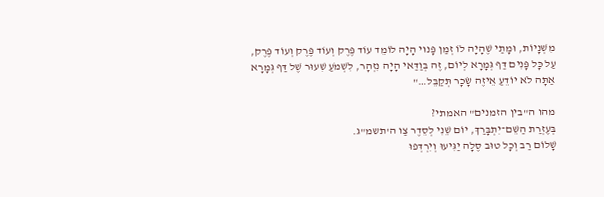מִשְׁנָיוֹת, וּמָתַי שֶׁהָיָה לוֹ זְמַן פָּנוּי הָיָה לוֹמֵד עוֹד פֶּרֶק וְעוֹד פֶּרֶק וְעוֹד פֶּרֶק, עַל כָּל פָּנִים דַּף גְּמָרָא לְיוֹם, זֶה בְּוַדַּאי הָיָה נִזְהָר, לִשְׁמֹעַ שִׁעוּר שֶׁל דַּף גְּמָרָא אַתָּה לֹא יוֹדֵעַ אֵיזֶה שָׂכָר תְּקַבֵּל…"

מהו ה"בין הזמנים" האמתי?
בְּעֶזְרַת הַשֵּׁם־יִתְבָּרַךְ, יוֹם שֵׁנִי לְסֵדֶר צַו ה'תשמ"ג.
שָׁלוֹם רַב וְכָל טוּב סֶלָה יַגִּיעוּ וְיִרְדְּפוּ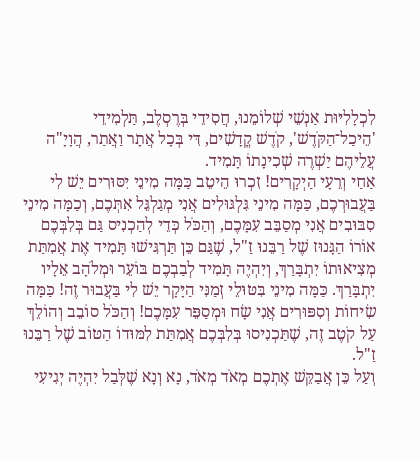לִכְלָלִיּוּת אַנְשֵׁי שְׁלוֹמֵנוּ, חֲסִידֵי בְּרֶסְלֶב, תַּלְמִידֵי 'הֵיכַל־הַקֹּדֶשׁ', קֹדֶשׁ קֳדָשִׁים, דִּי בְּכָל אֲתָר וַאֲתַר, הֲוָיָ"ה עֲלֵיהֶם יַשְׁרֶה שְׁכִינָתוֹ תָּמִיד.
אַחַי וְרֵעָי הַיְקָרִים! זִכְרוּ הֵיטֵב כַּמָּה מִינֵי יִסּוּרִים יֵשׁ לִי בַּעֲבוּרְכֶם, כַּמָּה מִינֵי גִּלְגּוּלִים אֲנִי מְגַלְגֵּל אִתְּכֶם, וְכַמָּה מִינֵי סִבּוּבִים אֲנִי מְסַבֵּב עִמָּכֶם, וְהַכֹּל כְּדֵי לְהַכְנִיס גַּם בְּלִבְּכֶם אוֹרוֹ הַגָּנוּז שֶׁל רַבֵּנוּ זַ"ל, שֶׁגַּם כֵּן תַּרְגִּישׁוּ תָּמִיד אֶת אֲמִתַּת מְצִיאוּתוֹ יִתְבָּרַךְ, וְיִהְיֶה תָּמִיד לְבַבְכֶם בּוֹעֵר וּמְלֹהָב אֵלָיו יִתְבָּרַךְ. כַּמָּה מִינֵי בִּטּוּלֵי זְמַנִּי הַיָּקָר יֵשׁ לִי בַּעֲבוּר זֶה! כַּמָּה שִׂיחוֹת וְסִפּוּרִים אֲנִי שָׂח וּמְסַפֵּר עִמָּכֶם! וְהַכֹּל סוֹבֵב וְהוֹלֵךְ עַל קֹטֶב זֶה, שֶׁתַּכְנִיסוּ בְּלִבְּכֶם אֲמִתַּת לִמּוּדוֹ הַטּוֹב שֶׁל רַבֵּנוּ זַ"ל.
וְעַל כֵּן אֲבַקֵּשׁ אֶתְכֶם מְאֹד מְאֹד, נָא וְנָא שֶׁלְּבַל יִהְיֶה יְגִיעִי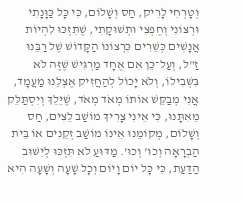וְטָרְחִי לָרִיק, חַס וְשָׁלוֹם, כִּי כָּל כַּוָּנָתִי וּרְצוֹנִי וְחֶפְצִי וּתְשׁוּקָתִי, שֶׁתִּזְכּוּ לִהְיוֹת אֲנָשִׁים כְּשֵׁרִים כִּרְצוֹנוֹ הַקָּדוֹשׁ שֶׁל רַבֵּנוּ זַ"ל, וְעַל־כֵּן אִם אֶחָד מַרְגִּישׁ שֶׁזֶּה לֹא בִּשְׁבִילוֹ, וְלֹא יָכוֹל לְהַחֲזִיק אֶצְלֵנוּ מַעֲמָד, אֲנִי מְבַקֵּשׁ אוֹתוֹ מְאֹד מְאֹד, שֶׁיֵּלֵךְ וְיִסְתַּלֵּק מֵאִתָּנוּ, כִּי אֵינִי צָרִיךְ מוֹשַׁב לֵצִים, חַס וְשָׁלוֹם, מְקוֹמֵנוּ אֵינוֹ מוֹשַׁב זְקֵנִים אוֹ בֵּית הַבְרָאָה וְכוּ' וְכוּ'. מַדּוּעַ לֹא תִּזְכּוּ לְיִשּׁוּב הַדַּעַת, כִּי כָּל יוֹם וָיוֹם וְכָל שָׁעָה וְשָׁעָה הִיא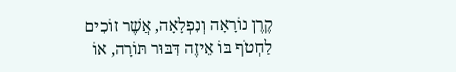קֶרֶן נוֹרָאָה וְנִפְלָאָה, אֲשֶׁר זוֹכִים לַחְטֹף בּוֹ אֵיזֶה דִּבּוּר תּוֹרָה, אוֹ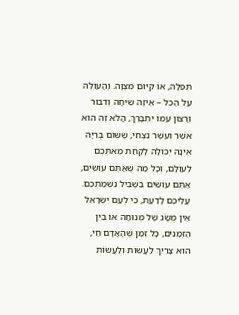תְּפִלָּה, אוֹ קִיּוּם מִצְוָה. וְהָעוֹלֶה עַל הַכֹּל – אֵיזֶה שִׂיחָה וְדִבּוּר וְרָצוֹן עִמּוֹ יִתְבָּרַךְ, הֲלֹא זֶה הוּא אֹשֶׁר וְעֹשֶׁר נִצְחִי, שֶׁשּׁוּם בְּרִיָּה אֵינָהּ יְכוֹלָה לָקַחַת מֵאִתְּכֶם לְעוֹלָם, וְכָל מַה שֶּׁאַתֶּם עוֹשִׂים, אַתֶּם עוֹשִׂים בִּשְׁבִיל נִשְׁמַתְכֶם.
עֲלֵיכֶם לָדַעַת, כִּי לְעַם יִשְׂרָאֵל אֵין מֻשָּׂג שֶׁל מְנוּחָה אוֹ בֵּין הַזְּמַנִּים, כָּל זְמַן שֶׁהָאָדָם חַי, הוּא צָרִיךְ לַעֲשׂוֹת וְלַעֲשׂוֹת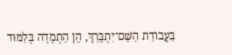בַּעֲבוֹדַת הַשֵּׁם־יִתְבָּרַךְ, הֵן הַתְמָדָה בְּלִמּוּד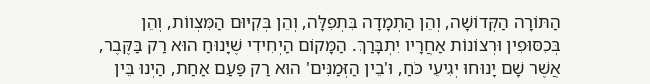הַתּוֹרָה הַקְּדוֹשָׁה, וְהֵן הַתְמָדָה בִּתְפִלָּה, וְהֵן בְּקִיּוּם הַמִּצְווֹת, וְהֵן בְּכִסּוּפִין וּרְצוֹנוֹת אַחֲרָיו יִתְבָּרַךְ. הַמָּקוֹם הַיְחִידִי שֶׁיָּנוּחַ הוּא רַק בַּקֶּבֶר, אֲשֶׁר שָׁם יָנוּחוּ יְגִיעֵי כֹּחַ, וּ'בֵין הַזְּמַנִּים' הוּא רַק פַּעַם אַחַת, הַיְנוּ בֵּין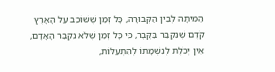הַמִּיתָה לְבֵין הַקְּבוּרָה, כָּל זְמַן שֶׁשּׁוֹכֵב עַל הָאָרֶץ קֹדֶם שֶׁנִּקְבַּר בַּקֶּבֶר, כִּי כָּל זְמַן שֶׁלֹּא נִקְבַּר הָאָדָם, אֵין יְכֹלֶת לְנִשְׁמָתוֹ לְהִתְעַלּוֹת,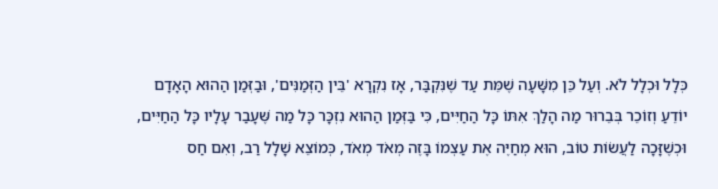כְּלָל וּכְלָל לֹא. וְעַל כֵּן מִשָּׁעָה שֶׁמֵּת עַד שֶׁנִּקְבַּר, אָז נִקְרָא 'בֵּין הַזְּמַנִּים', וּבַזְּמַן הַהוּא הָאָדָם יוֹדֵעַ וְזוֹכֵר בְּבֵרוּר מַה הָלַךְ אִתּוֹ כָּל הַחַיִּים, כִּי בַּזְּמַן הַהוּא נִזְכָּר כָּל מַה שֶּׁעָבַר עָלָיו כָּל הַחַיִּים, וּכְשֶׁזָּכָה לַעֲשׂוֹת טוֹב, הוּא מְחַיֶּה אֶת עַצְמוֹ בָּזֶה מְאֹד מְאֹד, כְּמוֹצֵא שָׁלָל רַב, וְאִם חַס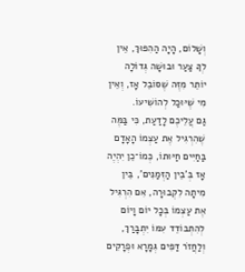וְשָׁלוֹם, הָיָה הַהִפּוּךְ, אֵין לְךָ צַעַר וּבוּשָׁה גְּדוֹלָה יוֹתֵר מִזֶּה שֶׁסּוֹבֵל אָז, וְאֵין מִי שֶׁיּוּכַל לְהוֹשִׁיעוֹ.
גַּם עֲלֵיכֶם לָדַעַת, כִּי בַּמֶּה שֶׁהִרְגִּיל אֶת עַצְמוֹ הָאָדָם בַּחַיִּים חַיּוּתוֹ, כְּמוֹ־כֵן יִהְיֶה אָז בְּ'בֵין הַזְּמַנִּים', בֵּין מִיתָה לִקְבוּרָה, אִם הִרְגִּיל אֶת עַצְמוֹ בְּכָל יוֹם וָיוֹם לְהִתְבּוֹדֵד עִמּוֹ יִתְבָּרַךְ, וְלַחֲזֹר דַּפִּים גְּמָרָא וּפְרָקִים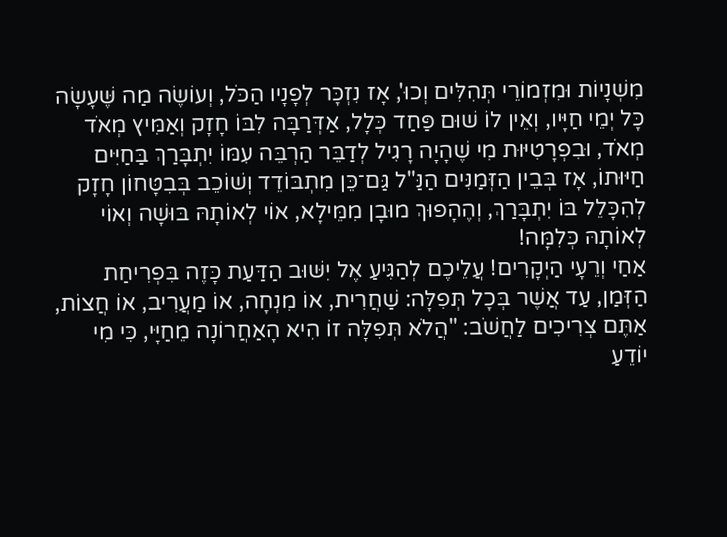מִשְׁנָיוֹת וּמִזְמוֹרֵי תְּהִלִּים וְכוּ', אָז נִזְכָּר לְפָנָיו הַכֹּל, וְעוֹשֶׂה מַה שֶּׁעָשָׂה כָּל יְמֵי חַיָּיו, וְאֵין לוֹ שׁוּם פַּחַד כְּלָל, אַדְּרַבָּה לִבּוֹ חָזָק וְאַמִּיץ מְאֹד מְאֹד, וּבִפְרָטִיּוּת מִי שֶׁהָיָה רָגִיל לְדַבֵּר הַרְבֵּה עִמּוֹ יִתְבָּרַךְ בַּחַיִּים חַיּוּתוֹ, אָז בְּבֵין הַזְּמַנִּים הַנַּ"ל גַּם־כֵּן מִתְבּוֹדֵד וְשׁוֹכֵב בְּבִטָּחוֹן חָזָק לְהִכָּלֵל בּוֹ יִתְבָּרַךְ, וְהֶהָפוּךְ מוּבָן מִמֵּילָא, אוֹי לְאוֹתָהּ בּוּשָׁה וְאוֹי לְאוֹתָהּ כְּלִמָּה!
אַחַי וְרֵעָי הַיְקָרִים! עֲלֵיכֶם לְהַגִּיעַ אֶל יִשּׁוּב הַדַּעַת כָּזֶה בִּפְרִיחַת הַזְּמַן, עַד אֲשֶׁר בְּכָל תְּפִלָּה: שַׁחֲרִית, אוֹ מִנְחָה, אוֹ מַעֲרִיב, אוֹ חֲצוֹת, אַתֶּם צְרִיכִים לַחֲשֹׁב: "הֲלֹא תְּפִלָּה זוֹ הִיא הָאַחֲרוֹנָה מֵחַיָּי, כִּי מִי יוֹדֵעַ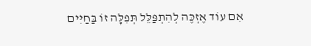אִם עוֹד אֶזְכֶּה לְהִתְפַּלֵּל תְּפִלָּה זוֹ בַּחַיִּים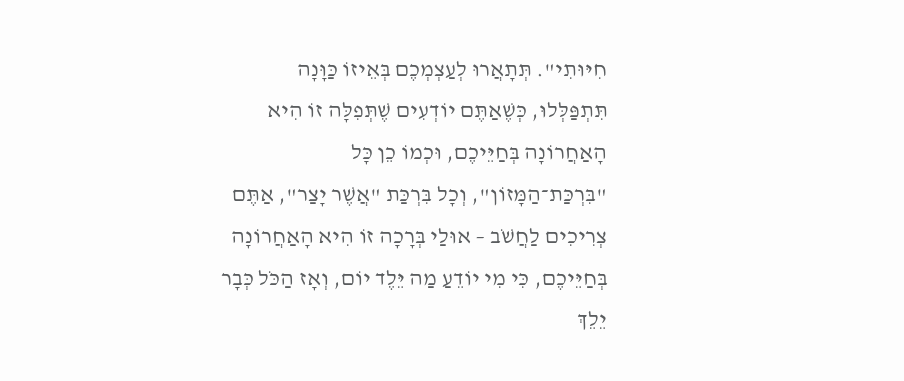חִיּוּתִי". תְּתָאֲרוּ לְעַצְמְכֶם בְּאֵיזוֹ כַּוָּנָה תִּתְפַּלְּלוּ, כְּשֶׁאַתֶּם יוֹדְעִים שֶׁתְּפִלָּה זוֹ הִיא הָאַחֲרוֹנָה בְּחַיֵּיכֶם, וּכְמוֹ כֵן כָּל "בִּרְכַּת־הַמָּזוֹן", וְכָל בִּרְכַּת "אֲשֶׁר יָצַר", אַתֶּם צְרִיכִים לַחֲשֹׁב – אוּלַי בְּרָכָה זוֹ הִיא הָאַחֲרוֹנָה בְּחַיֵּיכֶם, כִּי מִי יוֹדֵעַ מַה יֵּלֶד יוֹם, וְאָז הַכֹּל כְּבָר יֵלֵךְ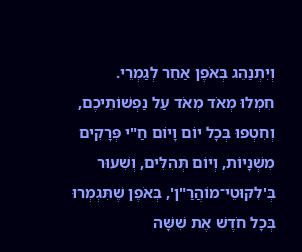וְיִתְנַהֵג בְּאֹפֶן אַחֵר לְגַמְרֵי.
חִמְלוּ מְאֹד מְאֹד עַל נַפְשׁוֹתֵיכֶם, וְחִטְפוּ בְּכָל יוֹם וָיוֹם חַ"י פְּרָקִים מִשְׁנָיוֹת, וְיוֹם תְּהִלִּים, וְשִׁעוּר בְּ'לִקּוּטֵי־מוֹהֲרַ"ן', בְּאֹפֶן שֶׁתִּגְמְרוּ בְּכָל חֹדֶשׁ אֶת שִׁשָּׁה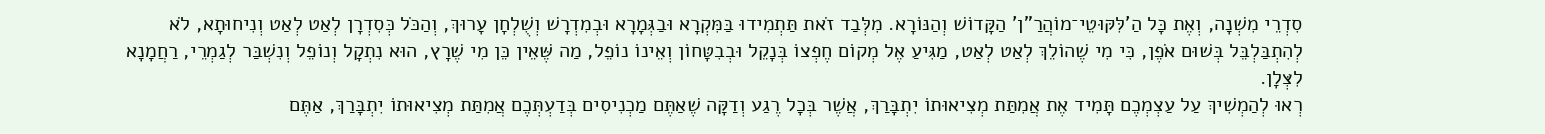סִדְרֵי מִשְׁנָה, וְאֶת כָּל הַ'לִּקּוּטֵי־מוֹהֲרַ"ן' הַקָּדוֹשׁ וְהַנּוֹרָא. מִלְּבַד זֹאת תַּתְמִידוּ בַּמִּקְרָא וּבַגְּמָרָא וּבְמִדְרָשׁ וְשֻׁלְחָן עָרוּךְ, וְהַכֹּל כְּסִדְרָן לְאַט לְאַט וְנִיחוּתָא, לֹא לְהִתְבַּלְבֵּל בְּשׁוּם אֹפֶן, כִּי מִי שֶׁהוֹלֵךְ לְאַט לְאַט, מַגִּיעַ אֶל מְקוֹם חֶפְצוֹ בְּנָקֵל וּבְבִטָּחוֹן וְאֵינוֹ נוֹפֵל, מַה שֶּׁאֵין כֵּן מִי שֶׁרָץ, הוּא נִתְקָל וְנוֹפֵל וְנִשְׁבַּר לְגַמְרֵי, רַחֲמָנָא לִצְּלָן.
רְאוּ לְהַמְשִׁיךְ עַל עַצְמְכֶם תָּמִיד אֶת אֲמִתַּת מְצִיאוּתוֹ יִתְבָּרַךְ, אֲשֶׁר בְּכָל רֶגַע וְדַקָּה שֶׁאַתֶּם מַכְנִיסִים בְּדַעְתְּכֶם אֲמִתַּת מְצִיאוּתוֹ יִתְבָּרַךְ, אַתֶּם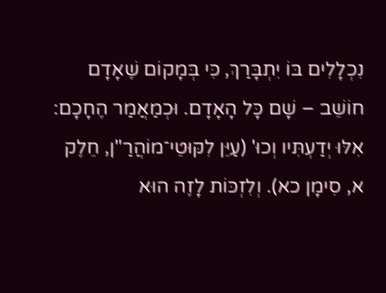נִכְלָלִים בּוֹ יִתְבָּרַךְ, כִּי בְּמָקוֹם שֶׁאָדָם חוֹשֵׁב – שָׁם כָּל הָאָדָם. וּכְמַאֲמַר הֶחָכָם: אִלּוּ יְדַעְתִּיו וְכוּ' (עַיֵּן לִקּוּטֵי־מוֹהֲרַ"ן, חֵלֶק א, סִימָן כא). וְלִזְכּוֹת לָזֶה הוּא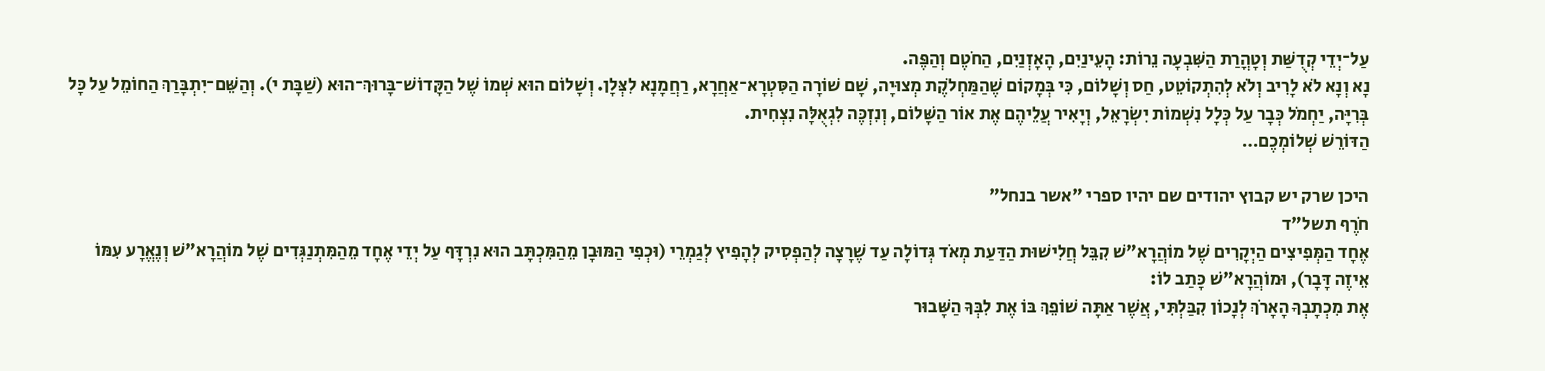עַל־יְדֵי קְדֻשַּׁת וְטָהֳרַת הַשִּׁבְעָה נֵרוֹת: הָעֵינַיִם, הָאָזְנַיִם, הַחֹטֶם וְהַפֶּה.
נָא וְנָא לֹא לָרִיב וְלֹא לְהִתְקוֹטֵט, חַס וְשָׁלוֹם, כִּי בְּמָקוֹם שֶׁהַמַּחְלֹקֶת מְצוּיָה, שָׁם שׁוֹרָה הַסִּטְרָא־אַחֲרָא, רַחֲמָנָא לִצְּלָן. וְשָׁלוֹם הוּא שְׁמוֹ שֶׁל הַקָּדוֹשׁ־בָּרוּךְ־הוּא (שַׁבָּת י). וְהַשֵּׁם־יִתְבָּרַךְ הַחוֹמֵל עַל כָּל בְּרִיָּה, יַחְמֹל כְּבָר עַל כְּלָל נִשְׁמוֹת יִשְׂרָאֵל, וְיָאִיר עֲלֵיהֶם אֶת אוֹר הַשָּׁלוֹם, וְנִזְכֶּה לִגְאֻלָּה נִצְחִית.
הַדּוֹרֵשׁ שְׁלוֹמְכֶם…

היכן שרק יש קבוץ יהודים שם יהיו ספרי "אשר בנחל"
חֹרֶף תשל"ד
אֶחָד הַמְּפִיצִים הַיְקָרִים שֶׁל מוֹהֲרָא"שׁ קִבֵּל חֲלִישׁוּת הַדַּעַת מְאֹד גְּדוֹלָה עַד שֶׁרָצָה לְהַפְסִיק לְהָפִיץ לְגַמְרֵי (וּכְפִי הַמּוּבָן מֵהַמִּכְתָּב הוּא נִרְדָּף עַל יְדֵי אֶחָד מֵהַמִּתְנַגְּדִים שֶׁל מוֹהֲרָא"שׁ וְנֶאֱרָע עִמּוֹ אֵיזֶה דָּבָר), וּמוֹהֲרָא"שׁ כָּתַב לוֹ:
אֶת מִכְתָבְךָ הָאָרֹךְ לְנָכוֹן קִבַּלְתִּי, אֲשֶׁר אַתָּה שׁוֹפֵךְ בּוֹ אֶת לִבְּךָ הַשָּׁבוּר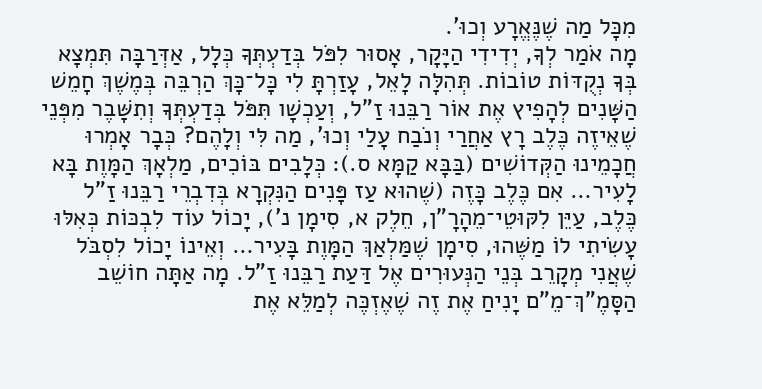מִכָּל מַה שֶׁנֶּאֱרָע וְכוּ'.
מָה אֹמַר לְךָ, יְדִידִי הַיָּקָר, אָסוּר לִפֹּל בְּדַעְתְּךָ כְּלָל, אַדְּרַבָּה תִּמְצָא בְּךָ נְקֻדּוֹת טוֹבוֹת. תְּהִלָּה לָאֵל, עָזַרְתָּ לִי כָּל־כָּךְ הַרְבֵּה בְּמֶשֶׁךְ חָמֵשׁ הַשָּׁנִים לְהָפִיץ אֶת אוֹר רַבֵּנוּ זַ"ל, וְעַכְשָׁו תִּפֹּל בְּדַעְתְּךָ וְתִשָּׁבֶר מִפְּנֵי שֶׁאֵיזֶה כֶּלֶב רָץ אַחֲרַי וְנֹבַח עָלַי וְכוּ', מַה לִּי וְלָהֶם? כְּבָר אָמְרוּ חֲכָמֵינוּ הַקְּדוֹשִׁים (בַּבָּא קַמָּא ס.): כְּלָבִים בּוֹכִים, מַלְאָךְ הַמָּוֶת בָּא לָעִיר… אִם כֶּלֶב כָּזֶה (שֶׁהוּא עַז פָּנִים הַנִּקְרָא בְּדִבְרֵי רַבֵּנוּ זַ"ל כֶּלֶב, עַיֵּן לִקּוּטֵי־מֵהָרָ"ן, חֵלֶק א, סִימָן נ'), יָכוֹל עוֹד לִבְכּוֹת כְּאִלּוּ עָשִׂיתִי לוֹ מַשֶּׁהוּ, סִימָן שֶׁמַּלְאַךְ הַמָּוֶת בָּעִיר… וְאֵינוֹ יָכוֹל לִסְבֹּל שֶׁאֲנִי מְקָרֵב בְּנֵי הַנְּעוּרִים אֶל דַּעַת רַבֵּנוּ זַ"ל. מָה אַתָּה חוֹשֵׁב הַסָּמֶ"ךְ־מֵ"ם יָנִיחַ אֶת זֶה שֶׁאֶזְכֶּה לְמַלֵּא אֶת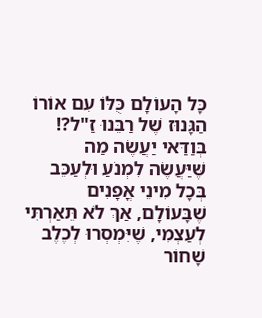כָּל הָעוֹלָם כֻּלּוֹ עִם אוֹרוֹ הַגָּנוּז שֶׁל רַבֵּנוּ זַ"ל?! בְּוַדַּאי יַעֲשֶׂה מַה שֶּׁיַּעֲשֶׂה לִמְנֹעַ וּלְעַכֵּב בְּכָל מִינֵי אֳפָנִים שֶׁבָּעוֹלָם, אַךְ לֹא תֵּאַרְתִּי לְעַצְמִי, שֶׁיִּמְסְרוּ לְכֶלֶב שָׁחוֹר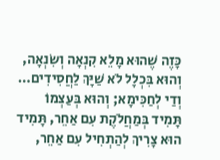כָּזֶה שֶׁהוּא מָלֵא קִנְאָה וְשִׂנְאָה, וְהוּא בִּכְלָל לֹא שַׁיָּךְ לַחֲסִידִים… וְדַי לְחַכִּימָא; וְהוּא בְּעַצְמוֹ תָּמִיד בְּמַחֲלֹקֶת עִם אַחֵר, תָּמִיד הוּא צָרִיךְ לְהַתְחִיל עִם אַחֵר,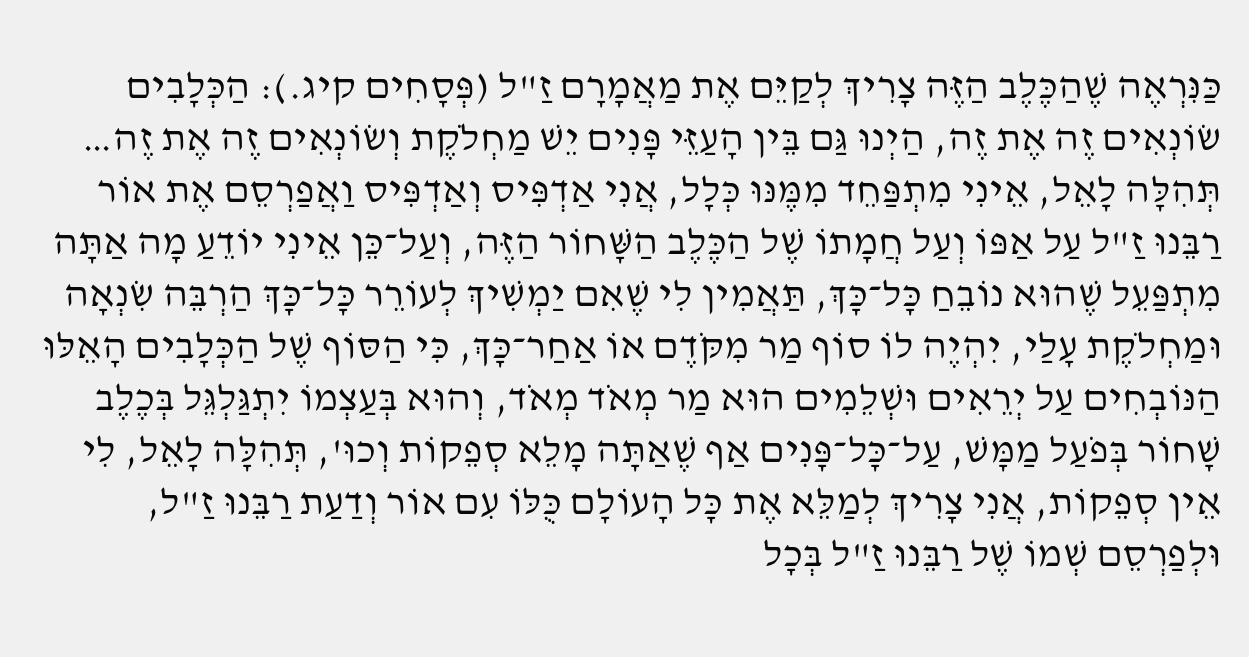כַּנִּרְאֶה שֶׁהַכֶּלֶב הַזֶּה צָרִיךְ לְקַיֵּם אֶת מַאֲמָרָם זַ"ל (פְּסָחִים קיג.): הַכְּלָבִים שׂוֹנְאִים זֶה אֶת זֶה, הַיְנוּ גַּם בֵּין הָעַזֵּי פָּנִים יֵשׁ מַחְלֹקֶת וְשׂוֹנְאִים זֶה אֶת זֶה…
תְּהִלָּה לָאֵל, אֵינִי מִתְפַּחֵד מִמֶּנּוּ כְּלָל, אֲנִי אַדְפִּיס וְאַדְפִּיס וַאֲפַרְסֵם אֶת אוֹר רַבֵּנוּ זַ"ל עַל אַפּוֹ וְעַל חֲמָתוֹ שֶׁל הַכֶּלֶב הַשָּׁחוֹר הַזֶּה, וְעַל־כֵּן אֵינִי יוֹדֵעַ מָה אַתָּה מִתְפַּעֵל שֶׁהוּא נוֹבֵחַ כָּל־כָּךְ, תַּאֲמִין לִי שֶׁאִם יַמְשִׁיךְ לְעוֹרֵר כָּל־כָּךְ הַרְבֵּה שִׂנְאָה וּמַחְלֹקֶת עָלַי, יִהְיֶה לוֹ סוֹף מַר מִקֹּדֶם אוֹ אַחַר־כָּךְ, כִּי הַסּוֹף שֶׁל הַכְּלָבִים הָאֵלּוּ הַנּוֹבְחִים עַל יְרֵאִים וּשְׁלֵמִים הוּא מַר מְאֹד מְאֹד, וְהוּא בְּעַצְמוֹ יִתְגַּלְגֵּל בְּכֶלֶב שָׁחוֹר בְּפֹעַל מַמָּשׁ, עַל־כָּל־פָּנִים אַף שֶׁאַתָּה מָלֵא סְפֵקוֹת וְכוּ', תְּהִלָּה לָאֵל, לִי אֵין סְפֵקוֹת, אֲנִי צָרִיךְ לְמַלֵּא אֶת כָּל הָעוֹלָם כֻּלּוֹ עִם אוֹר וְדַעַת רַבֵּנוּ זַ"ל, וּלְפַרְסֵם שְׁמוֹ שֶׁל רַבֵּנוּ זַ"ל בְּכָל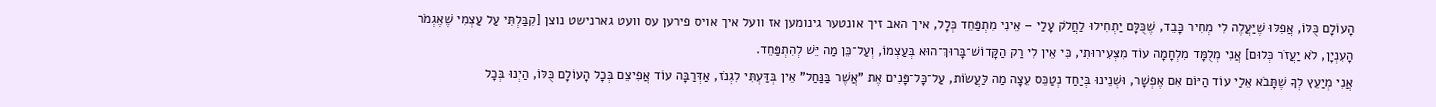הָעוֹלָם כֻּלּוֹ, אֲפִלּוּ שֶׁיַּעֲלֶה לִי מְחִיר כָּבֵד, שֶׁכֻּלָּם יַתְחִילוּ לַחֲלֹק עָלַי – אֵינִי מִתְפַּחֵד כְּלָל, איך האב זיך אונטער גינומען אז וועל איך אויס פירען עס וועט גארנישט נוצן [קִבַּלְתִּי עַל עַצְמִי שֶׁאֶגְמֹר הָעִנְיָן, לֹא יַעֲזֹר כְּלוּם] אֲנִי מְלֻמָּד מִלְחָמָה עוֹד מִצְּעִירוּתִי, כִּי אֵין לִי רַק הַקָּדוֹשׁ־בָּרוּךְ־הוּא בְּעַצְמוֹ, וְעַל־כֵּן מַה יֵּשׁ לְהִתְפַּחֵד.
אֲנִי מְיַעֵץ לְךָ שֶׁתָּבֹא אֵלַי עוֹד הַיּוֹם אִם אֶפְשָׁר, וּשְׁנֵינוּ בְּיַחַד נְטַכֵּס עֵצָה מַה לַּעֲשׂוֹת, עַל־כָּל־פָּנִים אֶת "אֲשֶׁר בַּנַּחַל" אֵין בְּדַּעְתִּי לִגְנֹז, אַדְּרַבָּה עוֹד אֲפִיצֵם בְּכָל הָעוֹלָם כֻּלּוֹ, הַיְנוּ בְּכָל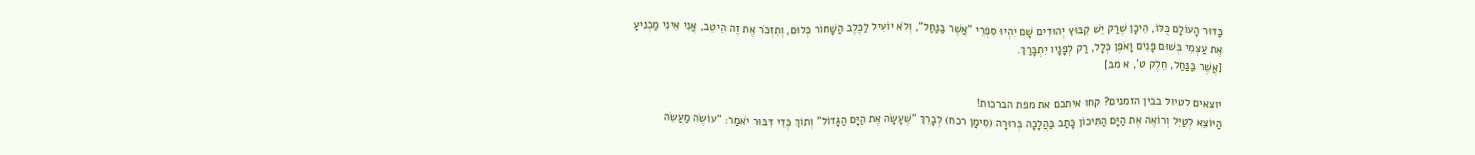כַּדּוּר הָעוֹלָם כֻּלּוֹ, הֵיכָן שֶׁרַק יֵשׁ קִבּוּץ יְהוּדִים שָׁם יִהְיוּ סִפְרֵי "אֲשֶׁר בַּנַּחַל", וְלֹא יוֹעִיל לַכֶּלֶב הַשָּׁחוֹר כְּלוּם, וְתִזְכֹּר אֶת זֶה הֵיטֵב, אֲנִי אֵינִי מַכְנִיעַ אֶת עַצְמִי בְּשׁוּם פָּנִים וָאֹפֶן כְּלָל, רַק לְפָנָיו יִתְבָּרַךְ.
[אֲשֶׁר בַּנַּחַל, חֵלֶק ט', א מב]

יוצאים לטיול בבין הזמנים? קחו איתכם את מפת הברכות!
הַיּוֹצֵא לְטַיֵּל וְרוֹאֶה אֶת הַיָּם הַתִּיכוֹן כָּתַב בַּהֲלָכָה בְּרוּרָה (סִימָן רכח) לְבָרֵךְ "שֶׁעָשָׂה אֶת הַיָּם הַגָּדוֹל" וְתוֹךְ כְּדֵי דִּבּוּר יֹאמַר: "עוֹשֶׂה מַעֲשֵׂה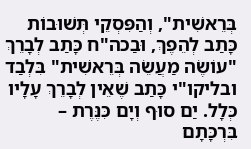בְּרֵאשִׁית", וְהַפִּסְקֵי תְּשׁוּבוֹת כָּתַב לְהֵפֶךְ, וּבַכה"ח כָּתַב לְבָרֵךְ "עוֹשֶׂה מַעֲשֵׂה בְּרֵאשִׁית" בִּלְבַד ובליקו"י כָּתַב שֶׁאֵין לְבָרֵךְ עָלָיו כְּלָל. יַם סוּף וְיָם כִּנֶּרֶת – בִּרְכָּתָם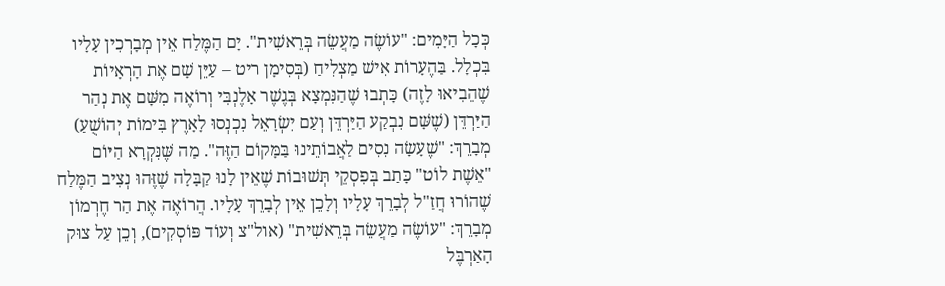כְּכָל הַיָּמִים: "עוֹשֶׂה מַעֲשֵׂה בְּרֵאשִׁית". יָם הַמֶּלַח אֵין מְבָרְכִין עָלָיו בִּכְלָל. בַּהֶעָרוֹת אִישׁ מַצְלִיחַ (בְּסִימָן ריט – עַיֵּן שָׁם אֶת הָרְאָיוֹת שֶׁהֵבִיאוּ לָזֶה) כָּתְבוּ שֶׁהַנִּמְצָא בְּגֶשֶׁר אָלֶנְבִּי וְרוֹאֶה מִשָּׁם אֶת נְהַר הַיַּרְדֵּן (שֶׁשָּׁם נִבְקַע הַיַּרְדֵּן וְעַם יִשְׂרָאֵל נִכְנְסוּ לָאָרֶץ בִּימוֹת יְהוֹשֻׁעַ) מְבָרֵךְ: "שֶׁעָשָׂה נִסִים לַאֲבוֹתֵינוּ בַּמָּקוֹם הַזֶּה". מַה שֶּׁנִּקְרָא הַיּוֹם "אֵשֶׁת לוֹט" כָּתַב בְּפִסְקֵי תְּשׁוּבוֹת שֶׁאֵין לָנוּ קַבָּלָה שֶׁזֶּהוּ נְצִיב הַמֶּלַח שֶׁהוֹרוּ חֲזַ"ל לְבָרֵךְ עָלָיו וְלָכֵן אֵין לְבָרֵךְ עָלָיו. הֲרוֹאֶה אֶת הַר חֶרְמוֹן מְבָרֵךְ: "עוֹשֶׂה מַעֲשֵׂה בְּרֵאשִׁית" (אול"צ וְעוֹד פּוֹסְקִים), וְכֵן עַל צוּק הָאַרְבֶּל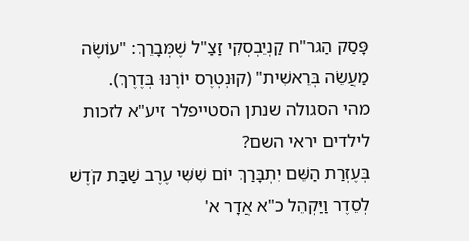פָּסַק הַגר"ח קַנְיֵבְסְקִי זַצַ"ל שֶׁמְּבָרֵךְ: "עוֹשֶׂה מַעֲשֵׂה בְּרֵאשִׁית" (קוּנְטְרֶס יוֹרֶנּוּ בְּדֶרֶךְ).
מהי הסגולה שנתן הסטייפלר זיע"א לזכות לילדים יראי השם?
בְּעֶזְרַת הַשֵּׁם יִתְבָּרַךְ יוֹם שִׁשִּׁי עֶרֶב שַׁבַּת קֹדֶשׁ לְסֵדֶר וַיַּקְהֵל כ"א אֲדָר א'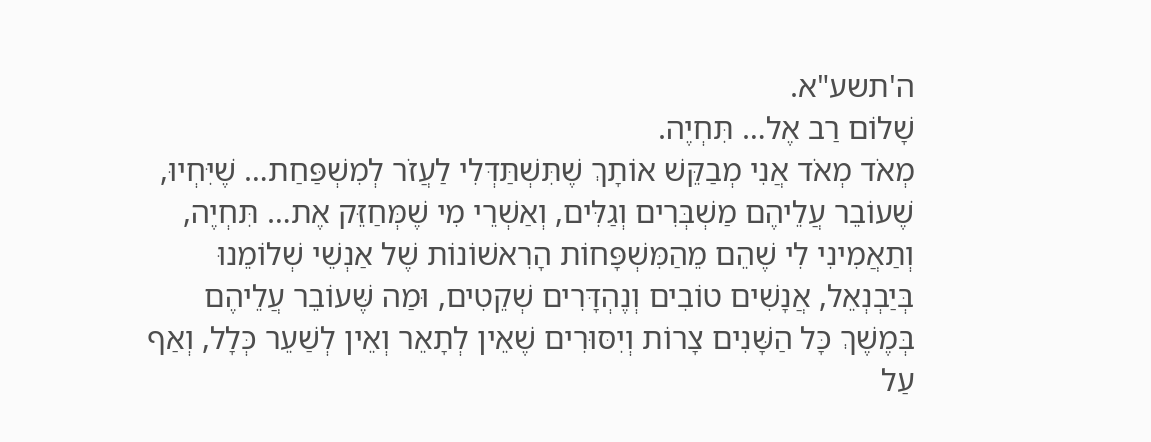ה'תשע"א.
שָׁלוֹם רַב אֶל… תִּחְיֶה.
מְאֹד מְאֹד אֲנִי מְבַקֵּשׁ אוֹתָךְ שֶׁתִּשְׁתַּדְּלִי לַעֲזֹר לְמִשְׁפַּחַת… שֶׁיִּחְיוּ, שֶׁעוֹבֵר עֲלֵיהֶם מַשְׁבְּרִים וְגַלִּים, וְאַשְׁרֵי מִי שֶׁמְּחַזֵּק אֶת… תִּחְיֶה, וְתַאֲמִינִי לִי שֶׁהֵם מֵהַמִּשְׁפָּחוֹת הָרִאשׁוֹנוֹת שֶׁל אַנְשֵׁי שְׁלוֹמֵנוּ בְּיַבְנְאֵל, אֲנָשִׁים טוֹבִים וְנֶהְדָּרִים שְׁקֵטִים, וּמַה שֶּׁעוֹבֵר עֲלֵיהֶם בְּמֶשֶׁךְ כָּל הַשָּׁנִים צָרוֹת וְיִסּוּרִים שֶׁאֵין לְתָאֵר וְאֵין לְשַׁעֵר כְּלָל, וְאַף עַל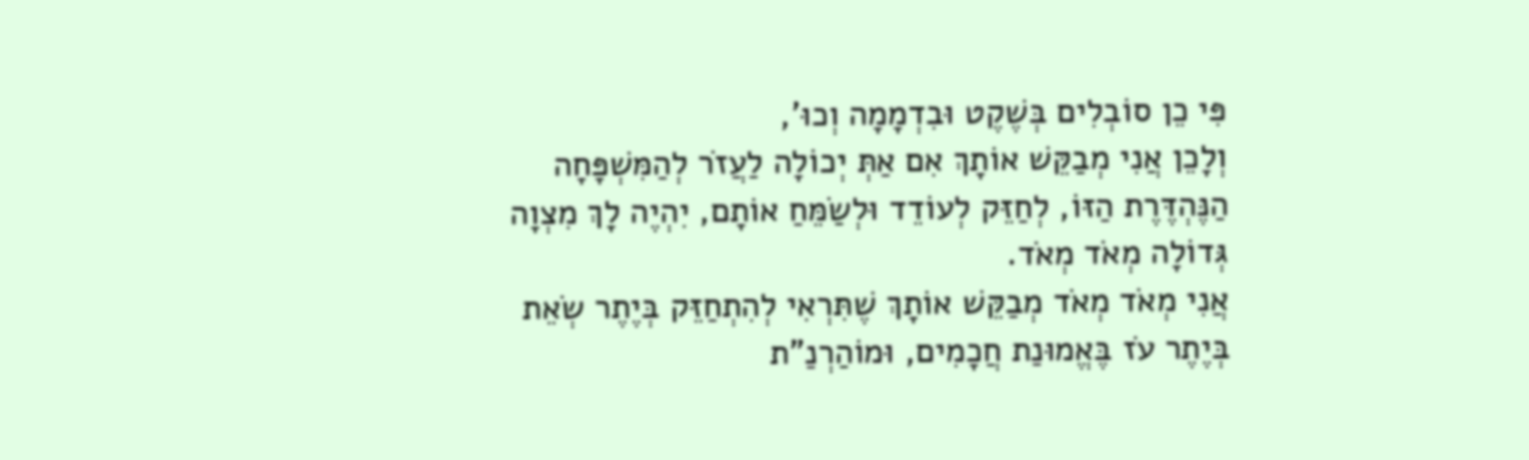פִּי כֵן סוֹבְלִים בְּשֶׁקֶט וּבִדְמָמָה וְכוּ',
וְלָכֵן אֲנִי מְבַקֵּשׁ אוֹתָךְ אִם אַתְּ יְכוֹלָה לַעֲזֹר לְהַמִּשְׁפָּחָה הַנֶּהְדֶּרֶת הַזּוֹ, לְחַזֵּק לְעוֹדֵד וּלְשַׂמֵּחַ אוֹתָם, יִהְיֶה לָךְ מִצְוָה גְּדוֹלָה מְאֹד מְאֹד.
אֲנִי מְאֹד מְאֹד מְבַקֵּשׁ אוֹתָךְ שֶׁתִּרְאִי לְהִתְחַזֵּק בְּיֶתֶר שְׂאֵת בְּיֶתֶר עֹז בֶּאֱמוּנַת חֲכָמִים, וּמוֹהַרְנַ"ת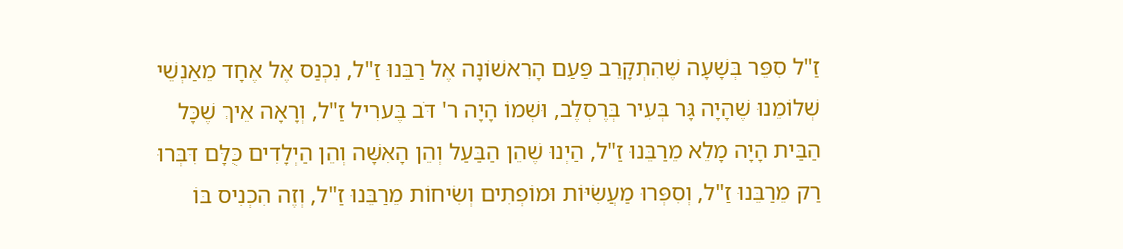זַ"ל סִפֵּר בְּשָׁעָה שֶׁהִתְקָרֵב פַּעַם הָרִאשׁוֹנָה אֶל רַבֵּנוּ זַ"ל, נִכְנַס אֶל אֶחָד מֵאַנְשֵׁי שְׁלוֹמֵנוּ שֶׁהָיָה גָּר בְּעִיר בְּרֶסְלֶב, וּשְׁמוֹ הָיָה ר' דֹּב בֶּערִיל זַ"ל, וְרָאָה אֵיךְ שֶׁכָּל הַבַּית הָיָה מָלֵא מֵרַבֵּנוּ זַ"ל, הַיְנוּ שֶׁהֵן הַבַּעַל וְהֵן הָאִשָּׁה וְהֵן הַיְלָדִים כֻּלָּם דִּבְּרוּ רַק מֵרַבֵּנוּ זַ"ל, וְסִפְּרוּ מַעֲשִׂיּוֹת וּמוֹפְתִים וְשִׂיחוֹת מֵרַבֵּנוּ זַ"ל, וְזֶה הִכְנִיס בּוֹ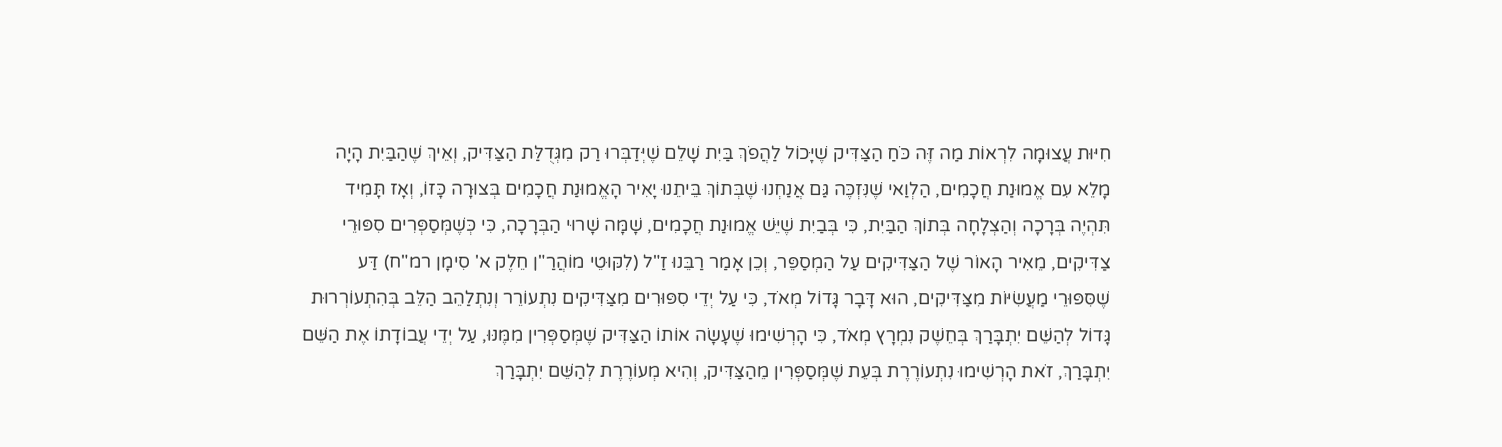חִיּוּת עֲצוּמָה לִרְאוֹת מַה זֶּה כֹּחַ הַצַּדִּיק שֶׁיָּכוֹל לַהֲפֹךְ בַּיִת שָׁלֵם שֶׁיְּדַבְּרוּ רַק מִגְּדֻלַּת הַצַּדִּיק, וְאֵיךְ שֶׁהַבַּיִת הָיָה מָלֵא עִם אֱמוּנַת חֲכָמִים, הַלְוַאי שֶׁנִּזְכֶּה גַּם אֲנַחְנוּ שֶׁבְּתוֹךְ בֵּיתֵנוּ יָאִיר הָאֱמוּנַת חֲכָמִים בְּצוּרָה כָּזוֹ, וְאָז תָּמִיד תִּהְיֶה בְּרָכָה וְהַצְלָחָה בְּתוֹךְ הַבַּיִת, כִּי בְּבַיִת שֶׁיֵּשׁ אֱמוּנַת חֲכָמִים, שָׁמָּה שָׁרוּי הַבְּרָכָה, כִּי כְּשֶׁמְּסַפְּרִים סִפּוּרֵי צַדִּיקִים, מֵאִיר הָאוֹר שֶׁל הַצַּדִּיקִים עַל הַמְסַפֵּר, וְכֵן אָמַר רַבֵּנוּ זַ"ל (לִקּוּטֵי מוֹהֲרַ"ן חֵלֶק א' סִימָן רמ"ח) דַּע שֶׁסִּפּוּרֵי מַעֲשִׂיּוֹת מִצַּדִּיקִים, הוּא דָּבָר גָּדוֹל מְאֹד, כִּי עַל יְדֵי סִפּוּרִים מִצַּדִּיקִים נִתְעוֹרֵר וְנִתְלַהֵב הַלֵּב בְּהִתְעוֹרְרוּת גָּדוֹל לְהַשֵּׁם יִתְבָּרַךְ בְּחֵשֶׁק נִמְרָץ מְאֹד, כִּי הָרְשִׁימוּ שֶׁעָשָׂה אוֹתוֹ הַצַּדִּיק שֶׁמְּסַפְּרִין מִמֶּנּוּ, עַל יְדֵי עֲבוֹדָתוֹ אֶת הַשֵּׁם יִתְבָּרַךְ, זֹאת הָרְשִׁימוּ נִתְעוֹרֶרֶת בְּעֵת שֶׁמְּסַפְּרִין מֵהַצַּדִּיק, וְהִיא מְעוֹרֶרֶת לְהַשֵּׁם יִתְבָּרַךְ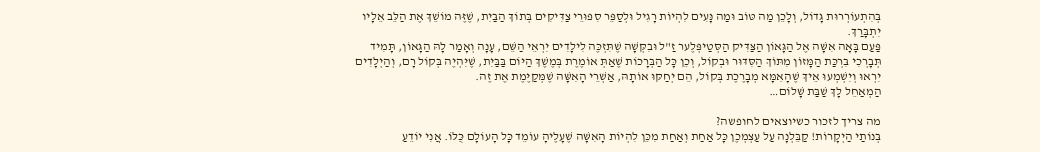בְּהִתְעוֹרְרוּת גָּדוֹל, וְלָכֵן מַה טּוֹב וּמַה נָּעִים לִהְיוֹת רָגִיל וּלְסַפֵּר סִפּוּרֵי צַדִּיקִים בְּתוֹךְ הַבַּיִת, שֶׁזֶּה מוֹשֵׁךְ אֶת הַלֵּב אֵלָיו יִתְבָּרַךְ.
פַּעַם בָּאָה אִשָּׁה אֶל הַגָּאוֹן הַצַּדִּיק הַסְּטַיפְּלֶער זַ"ל וּבִקְּשָׁה שֶׁתִּזְכֶּה לִילָדִים יִרְאֵי הַשֵּׁם, עָנָה וְאָמַר לָהּ הַגָּאוֹן, תָּמִיד תְּבָרְכִי בִּרְכַּת הַמָּזוֹן מִתּוֹךְ הַסִּדּוּר וּבְקוֹל, וְכֵן כָּל הַבְּרָכוֹת שֶׁאַתְּ אוֹמֶרֶת בְּמֶשֶׁךְ הַיּוֹם בַּבַּיִת, שֶׁיִּהְיֶה בְּקוֹל רָם, וְהַיְלָדִים יִרְאוּ וְיִשְׁמְעוּ אֵיךְ שֶׁהָאִמָּא מְבָרֶכֶת בְּקוֹל, הֵם יְחַקּוּ אוֹתָהּ, אַשְׁרֵי הָאִשָּׁה שֶׁמְּקַיֶּמֶת אֶת זֶה.
הַמְאַחֵל לָךְ שַׁבַּת שָׁלוֹם…

מה צריך לזכור כשיוצאים לחופשה?
בְּנוֹתַי הַיְקָרוֹת! קַבֵּלְנָה עַל עַצְמְכֶן כָּל אַחַת וְאַחַת מִכֵּן לִהְיוֹת הָאִשָּׁה שֶׁעָלֶיהָ עוֹמֵד כָּל הָעוֹלָם כֻּלּוֹ. אֲנִי יוֹדֵעַ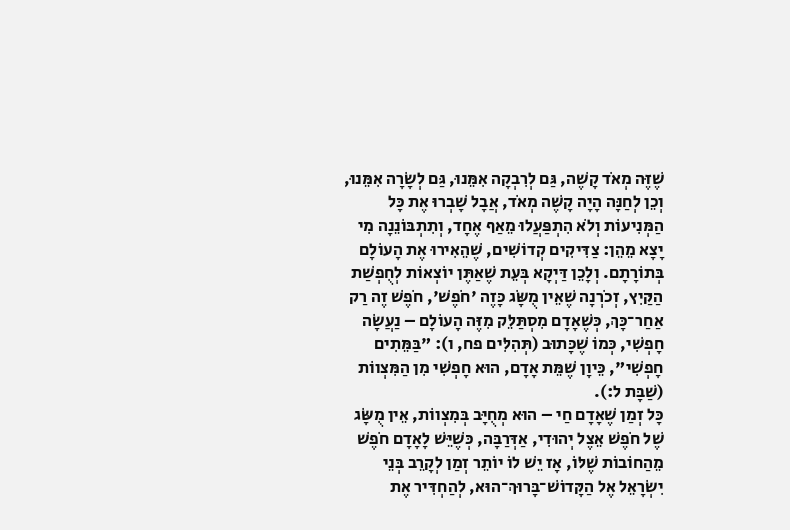שֶׁזֶּה מְאֹד קָשֶׁה, גַּם לְרִבְקָה אִמֵּנוּ, גַּם לְשָׂרָה אִמֵּנוּ, וְכֵן לְחַנָּה הָיָה קָשֶׁה מְאֹד, אֲבָל שָׁבְרוּ אֶת כָּל הַמְּנִיעוֹת וְלֹא הִתְפַּעֲלוּ מֵאַף אֶחָד, וְתִתְבּוֹנֵנָה מִי יָצָא מֵהֵן: צַדִּיקִים קְדוֹשִׁים, שֶׁהֵאִירוּ אֶת הָעוֹלָם בְּתוֹרָתָם. וְלָכֵן דַּיְקָא בְּעֵת שֶׁאַתֶּן יוֹצְאוֹת לְחֻפְשַׁת הַקַּיִץ, זְכֹרְנָה שֶׁאֵין מֻשָּׂג כָּזֶה 'חֹפֶשׁ', חֹפֶשׁ זֶה רַק אַחַר־כָּךְ, כְּשֶׁאָדָם מִסְתַּלֵּק מִזֶּה הָעוֹלָם – נַעֲשָׂה חָפְשִׁי, כְּמוֹ שֶׁכָּתוּב (תְּהִלִּים פח, ו): "בַּמֵּתִים חָפְשִׁי", כֵּיוָן שֶׁמֵּת אָדָם, הוּא חָפְשִׁי מִן הַמִּצְווֹת (שַׁבָּת ל:).
כָּל זְמַן שֶׁאָדָם חַי – הוּא מְחֻיָּב בְּמִצְווֹת, אֵין מֻשָּׂג שֶׁל חֹפֶשׁ אֵצֶל יְהוּדִי, אַדְּרַבָּה, כְּשֶׁיֵּשׁ לָאָדָם חֹפֶשׁ מֵהַחוֹבוֹת שֶׁלּוֹ, אָז יֵשׁ לוֹ יוֹתֵר זְמַן לְקָרֵב בְּנֵי יִשְׂרָאֵל אֶל הַקָּדוֹשׁ־בָּרוּךְ־הוּא, לְהַחְדִּיר אֶת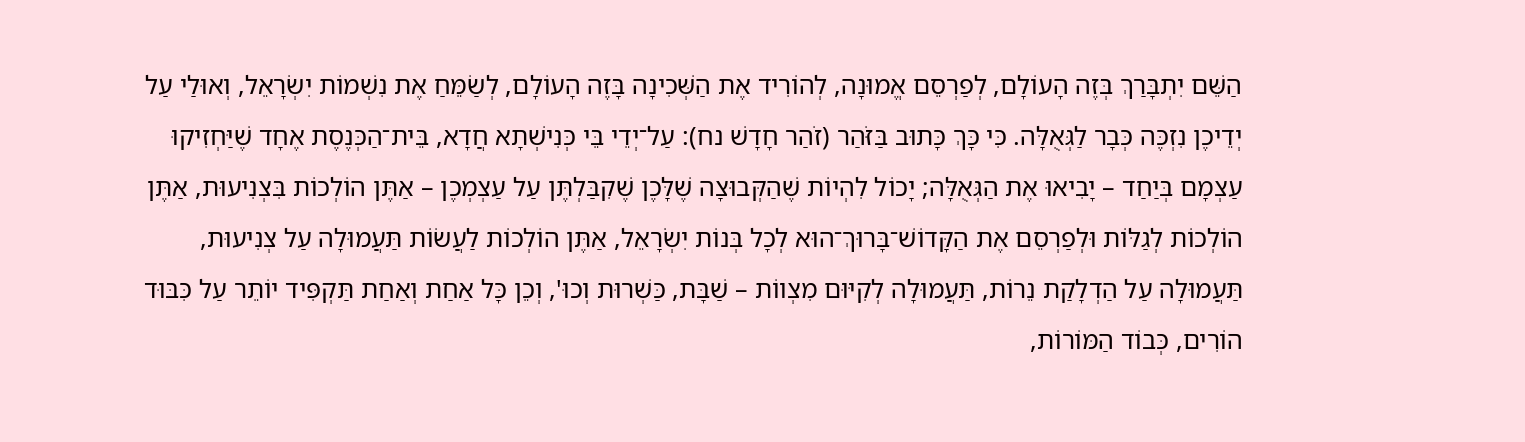הַשֵּׁם יִתְבָּרַךְ בְּזֶה הָעוֹלָם, לְפַרְסֵם אֱמוּנָה, לְהוֹרִיד אֶת הַשְּׁכִינָה בָּזֶה הָעוֹלָם, לְשַׂמֵּחַ אֶת נִשְׁמוֹת יִשְׂרָאֵל, וְאוּלַי עַל יְדֵיכֶן נִזְכֶּה כְּבָר לַגְּאֻלָּה. כִּי כָּךְ כָּתוּב בַּזֹּהַר (זֹהַר חָדָשׁ נח): עַל־יְדֵי בֵּי כְּנִישְׁתָא חֲדָא, בֵּית־הַכְּנֶסֶת אֶחָד שֶׁיַּחְזִיקוּ עַצְמָם בְּיַחַד – יָבִיאוּ אֶת הַגְּאֻלָּה; יָכוֹל לִהְיוֹת שֶׁהַקְּבוּצָה שֶׁלָּכֶן שֶׁקִבַּלְתֶּן עַל עַצְמְכֶן – אַתֶּן הוֹלְכוֹת בִּצְנִיעוּת, אַתֶּן הוֹלְכוֹת לְגַלּוֹת וּלְפַרְסֵם אֶת הַקָּדוֹשׁ־בָּרוּךְ־הוּא לְכָל בְּנוֹת יִשְׂרָאֵל, אַתֶּן הוֹלְכוֹת לַעֲשׂוֹת תַּעֲמוּלָה עַל צְנִיעוּת, תַּעֲמוּלָה עַל הַדְלָקַת נֵרוֹת, תַּעֲמוּלָה לְקִיּוּם מִצְווֹת – שַׁבָּת, כַּשְׁרוּת וְכוּ', וְכֵן כָּל אַחַת וְאַחַת תַּקְפִּיד יוֹתֵר עַל כִּבּוּד הוֹרִים, כְּבוֹד הַמּוֹרוֹת,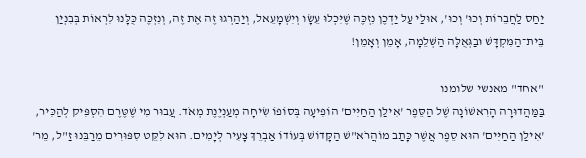יַחַס לַחֲבֵרוֹת וְכוּ' וְכוּ', אוּלַי עַל יַדְכֶן נִזְכֶּה שֶׁיִּכְלוּ עֵשָׂו וְיִשְׁמָעֵאל, וְיַהַרְגוּ זֶה אֶת זֶה, וְנִזְכֶּה כֻּלָּנוּ לִרְאוֹת בְּבִנְיַן בֵּית־הַמִּקְדָּשׁ וּבַגְּאֻלָּה הַשְּׁלֵמָה, אָמֵן וְאָמֵן!

"אחד" מאנשי שלומנו
בַּמַּהֲדוּרָה הָרִאשׁוֹנָה שֶׁל הַסֵּפֶר 'אִילַן הַחַיִּים' הוֹפִיעָה בְּסוֹפוֹ שִׂיחָה מְעַנְיֶנֶת מְאֹד. עֲבוּר מִי שֶׁטֶּרֶם הִסְפִּיק לְהַכִּיר, 'אִילַן הַחַיִּים' הוּא סֵפֶר אֲשֶׁר כָּתַב מוֹהֲרֹא"שׁ הַקָּדוֹשׁ בְּעוֹדוֹ אַבְרֵךְ צָעִיר לְיָמִים. הוּא לִקֵּט סִפּוּרִים מֵרַבֵּנוּ זַ"ל, מֵר'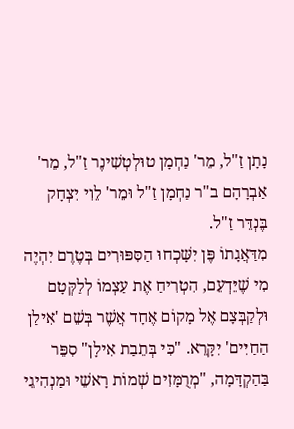נָתָן זַ"ל, מֵר' נַחְמָן טוּלְטְשִׁינֶר זַ"ל, מֵר' אַבְרָהָם ב"ר נַחְמָן זַ"ל וּמֵר' לֵוִי יִצְחָק בֶּנְדֵּר זַ"ל.
מִדַּאֲגָתוֹ פֶּן יִשָּׁכְחוּ הַסִּפּוּרִים בְּטֶרֶם יִהְיֶה מִי שֶׁיֵּדְעֵם, הִטְרִיחַ אֶת עַצְמוֹ לְלַקְּטָם וּלְקַבְּצָם אֶל מָקוֹם אֶחָד אֲשֶׁר בְּשֵׁם 'אִילַן הַחַיִּים' יִקָּרֵא. "כִּי בְּתֵבַת אִילָן" סִפֵּר בַּהַקְדָּמָה, "מְרֻמָּזִים שְׁמוֹת רָאשֵׁי וּמַנְהִיגֵי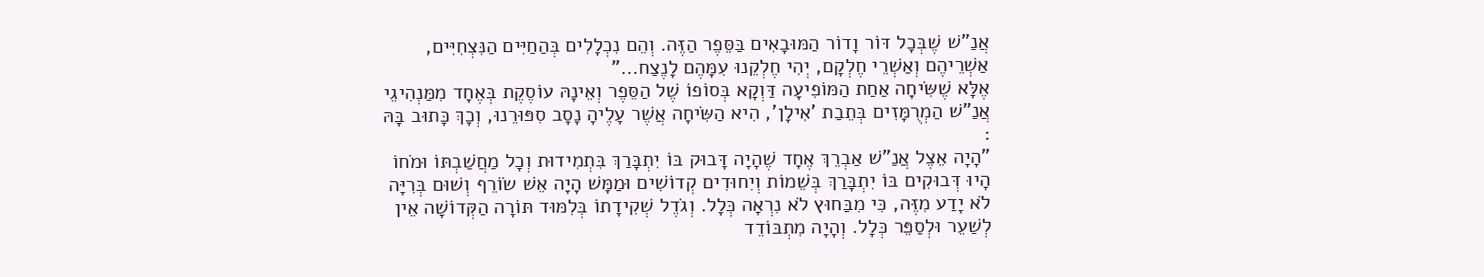אֲנַ"שׁ שֶׁבְּכָל דּוֹר וָדוֹר הַמּוּבָאִים בַּסֵּפֶר הַזֶּה. וְהֵם נִכְלָלִים בְּהַחַיִּים הַנִּצְחִיִּים, אַשְׁרֵיהֶם וְאַשְׁרֵי חֶלְקָם, יְהִי חֶלְקֵנוּ עִמָּהֶם לָנֶצַח…"
אֶלָּא שֶׁשִּׂיחָה אַחַת הַמּוֹפִיעָה דַּוְקָא בְּסוֹפוֹ שֶׁל הַסֵּפֶר וְאֵינָהּ עוֹסֶקֶת בְּאֶחָד מִמַּנְהִיגֵי אֲנַ"שׁ הַמְרֻמָּזִים בְּתֵבַת 'אִילָן', הִיא הַשִּׂיחָה אֲשֶׁר עָלֶיהָ נָסָב סִפּוּרֵנוּ, וְכָךְ כָּתוּב בָּהּ :
"הָיָה אֵצֶל אֲנַ"שׁ אַבְרֵךְ אֶחָד שֶׁהָיָה דָּבוּק בּוֹ יִתְבָּרַךְ בִּתְמִידוּת וְכָל מַחֲשַׁבְתּוֹ וּמֹחוֹ הָיוּ דְּבוּקִים בּוֹ יִתְבָּרַךְ בְּשֵׁמוֹת וְיִחוּדִים קְדוֹשִׁים וּמַמָּשׁ הָיָה אֵשׁ שׂוֹרֵף וְשׁוּם בְּרִיָּה לֹא יָדַע מִזֶּה, כִּי מִבַּחוּץ לֹא נִרְאָה כְּלָל. וְגֹדֶל שְׁקִידָתוֹ בְּלִמּוּד תּוֹרָה הַקְּדוֹשָׁה אֵין לְשַׁעֵר וּלְסַפֵּר כְּלָל. וְהָיָה מִתְבּוֹדֵד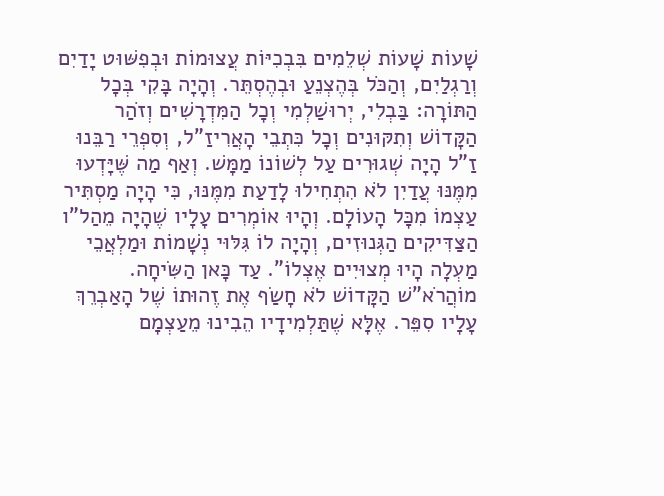שָׁעוֹת שָׁעוֹת שְׁלֵמִים בִּבְכִיּוֹת עֲצוּמוֹת וּבְפִשּׁוּט יָדַיִם וְרַגְלַיִם, וְהַכֹּל בְּהֶצְנֵעַ וּבְהֶסְתֵּר. וְהָיָה בָּקִי בְּכָל הַתּוֹרָה: בַּבְלִי, יְרוּשַׁלְמִי וְכָל הַמִּדְרָשִׁים וְזֹהַר הַקָּדוֹשׁ וְתִקּוּנִים וְכָל כִּתְבֵי הָאֲרִיזַ"ל, וְסִפְרֵי רַבֵּנוּ זַ"ל הָיָה שְׁגוּרִים עַל לְשׁוֹנוֹ מַמָּשׁ. וְאַף מַה שֶּׁיָּדְעוּ מִמֶּנּוּ עֲדַיִן לֹא הִתְחִילוּ לָדַעַת מִמֶּנּוּ, כִּי הָיָה מַסְתִּיר עַצְמוֹ מִכָּל הָעוֹלָם. וְהָיוּ אוֹמְרִים עָלָיו שֶׁהָיָה מֵהַל"ו הַצַּדִּיקִים הַגְּנוּזִים, וְהָיָה לוֹ גִּלּוּי נְשָׁמוֹת וּמַלְאֲכֵי מַעְלָה הָיוּ מְצוּיִים אֶצְלוֹ". עַד כָּאן הַשִּׂיחָה.
מוֹהֲרֹא"שׁ הַקָּדוֹשׁ לֹא חָשַׂף אֶת זֶהוּתוֹ שֶׁל הָאַבְרֵךְ עָלָיו סִפֵּר. אֶלָּא שֶׁתַּלְמִידָיו הֵבִינוּ מֵעַצְמָם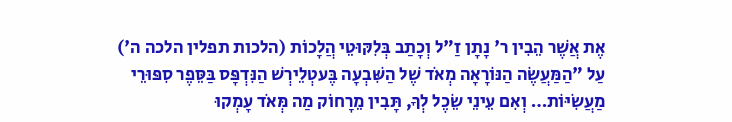אֶת אֲשֶׁר הֵבִין ר' נָתָן זַ"ל וְכָתַב בְּלִקּוּטֵי הֲלָכוֹת (הלכות תפלין הלכה ה') עַל "הַמַּעֲשֶׂה הַנּוֹרָאָה מְאֹד שֶׁל הַשִּׁבְעָה בֶּעטְלֵירְשׁ הַנִּדְפָּס בַּסֵּפֶר סִפּוּרֵי מַעֲשִׂיּוֹת… וְאִם עֵינֵי שֵׂכֶל לְךָ, תָּבִין מֵרָחוֹק מַה מְּאֹד עָמְקוּ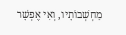מַחְשְׁבוֹתָיו, וְאִי אֶפְשָׁר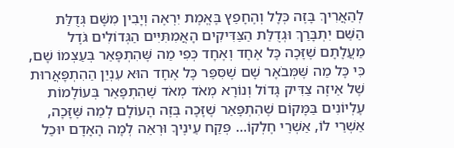לְהַאֲרִיךְ בָּזֶה כְּלָל וְהֶחָפֵץ בֶּאֱמֶת יִרְאֶה וְיָבִין מִשָּׁם גְּדֻלַּת הַשֵּׁם יִתְבָּרַךְ וּגְדֻלַּת הַצַּדִּיקִים הָאֲמִתִּיִּים הַגְּדוֹלִים גֹּדֶל מַעֲלָתָם שֶׁזָּכָה כָּל אֶחָד וְאֶחָד כְּפִי מַה שֶּׁהִתְפָּאֵר בְּעַצְמוֹ שָׁם, כִּי כָּל מַה שֶּׁמְּבֹאָר שָׁם שֶׁסִּפֵּר כָּל אֶחָד הוּא עִנְיַן הַהִתְפָּאֲרוּת שֶׁל אֵיזֶה צַדִּיק גָּדוֹל וְנוֹרָא מְאֹד מְאֹד שֶׁהִתְפָּאֵר בְּעוֹלָמוֹת עֶלְיוֹנִים בַּמָּקוֹם שֶׁהִתְפָּאֵר שֶׁזָּכָה בְּזֶה הָעוֹלָם לְמַה שֶּׁזָּכָה, אַשְׁרֵי לוֹ, אַשְׁרֵי חֶלְקוֹ… פְּקַח עֵינֶיךָ וּרְאֵה לְמָה הָאָדָם יוּכַל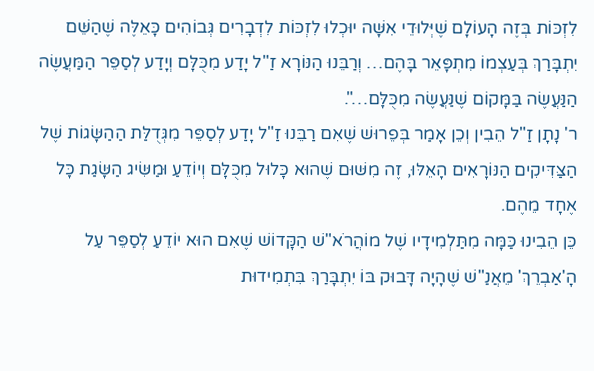לִזְכּוֹת בְּזֶה הָעוֹלָם שֶׁיְּלוּדֵי אִשָּׁה יוּכְלוּ לִזְכּוֹת לִדְבָרִים גְּבוֹהִים כָּאֵלֶּה שֶׁהַשֵּׁם יִתְבָּרַךְ בְּעַצְמוֹ מִתְפָּאֵר בָּהֶם… וְרַבֵּנוּ הַנּוֹרָא זַ"ל יָדַע מִכֻּלָּם וְיָדַע לְסַפֵּר הַמַּעֲשֶׂה הַנַּעֲשֶׂה בַּמָּקוֹם שֶׁנַּעֲשֶׂה מִכֻּלָּם…".
ר' נָתָן זַ"ל הֵבִין וְכֵן אָמַר בְּפֵרוּשׁ שֶׁאִם רַבֵּנוּ זַ"ל יָדַע לְסַפֵּר מִגְּדֻלַּת הַהַשָּׂגוֹת שֶׁל הַצַּדִּיקִים הַנּוֹרָאִים הָאֵלּוּ, זֶה מִשּׁוּם שֶׁהוּא כָּלוּל מִכֻּלָּם וְיוֹדֵעַ וּמַשִּׂיג הַשָּׂגַת כָּל אֶחָד מֵהֶם.
כֵּן הֵבִינוּ כַּמָּה מִתַּלְמִידָיו שֶׁל מוֹהֲרֹא"שׁ הַקָּדוֹשׁ שֶׁאִם הוּא יוֹדֵעַ לְסַפֵּר עַל הָ'אַבְרֵךְ' מֵאֲנַ"שׁ שֶׁהָיָה דָּבוּק בּוֹ יִתְבָּרַךְ בִּתְמִידוּת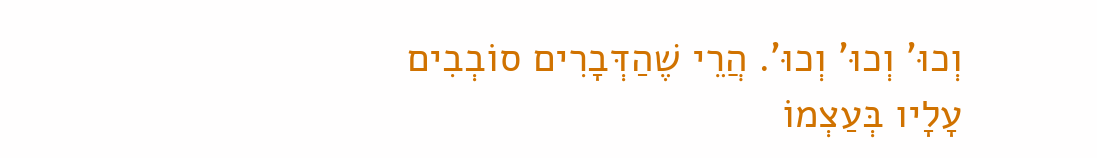וְכוּ' וְכוּ' וְכוּ'. הֲרֵי שֶׁהַדְּבָרִים סוֹבְבִים עָלָיו בְּעַצְמוֹ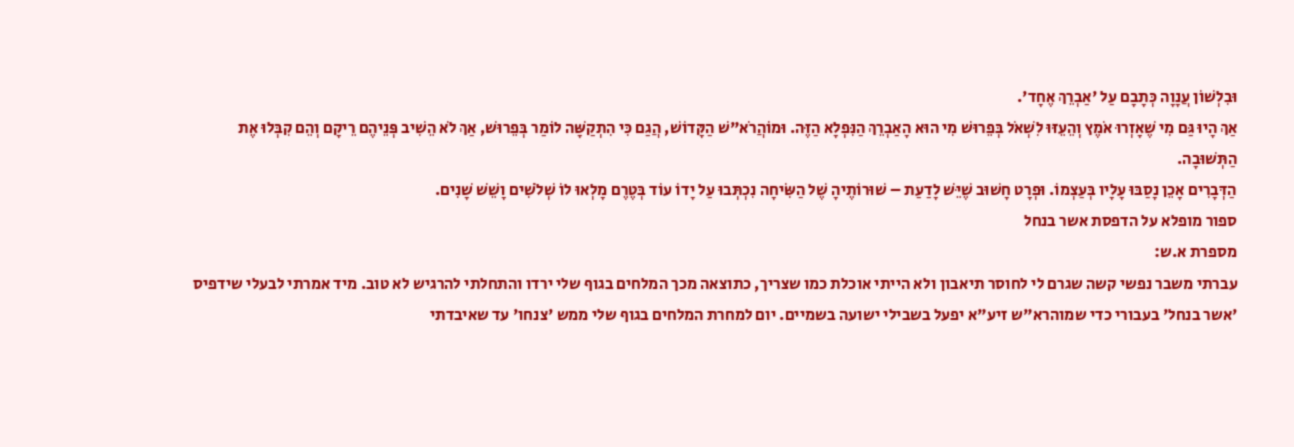וּבִלְשׁוֹן עֲנָוָה כְּתָבָם עַל 'אַבְרֵךְ אֶחָד'.
אַךְ הָיוּ גַּם מִי שֶׁאָזְרוּ אֹמֶץ וְהֵעֵזּוּ לִשְׁאֹל בְּפֵרוּשׁ מִי הוּא הָאַבְרֵךְ הַנִּפְלָא הַזֶּה. וּמוֹהֲרֹא"שׁ הַקָּדוֹשׁ, הֲגַם כִּי הִתְקַשָּׁה לוֹמַר בְּפֵרוּשׁ, אַךְ לֹא הֵשִׁיב פְּנֵיהֶם רֵיקָם וְהֵם קִבְּלוּ אֶת הַתְּשׁוּבָה.
הַדְּבָרִים אָכֵן נָסַבּוּ עָלָיו בְּעַצְמוֹ. וּפְרָט חָשׁוּב שֶׁיֵּשׁ לָדַעַת – שׁוּרוֹתֶיהָ שֶׁל הַשִּׂיחָה נִכְתְּבוּ עַל יָדוֹ עוֹד בְּטֶרֶם מָלְאוּ לוֹ שְׁלֹשִׁים וָשֵׁשׁ שָׁנִים.
ספור מופלא על הדפסת אשר בנחל
מספרת א.ש:
עברתי משבר נפשי קשה שגרם לי לחוסר תיאבון ולא הייתי אוכלת כמו שצריך, כתוצאה מכך המלחים בגוף שלי ירדו והתחלתי להרגיש לא טוב. מיד אמרתי לבעלי שידפיס 'אשר בנחל' בעבורי כדי שמוהרא"ש זיע"א יפעל בשבילי ישועה בשמיים. יום למחרת המלחים בגוף שלי ממש 'צנחו' עד שאיבדתי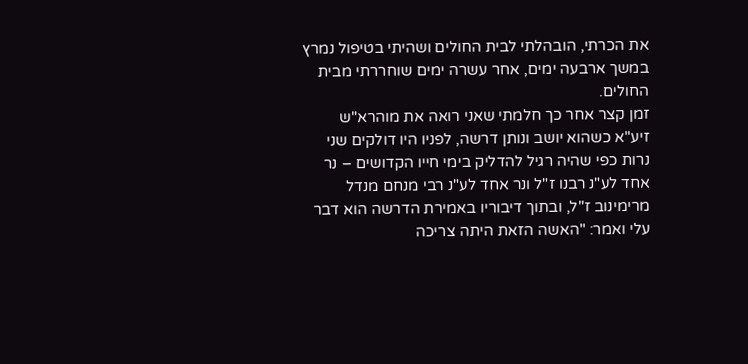את הכרתי, הובהלתי לבית החולים ושהיתי בטיפול נמרץ במשך ארבעה ימים, אחר עשרה ימים שוחררתי מבית החולים.
זמן קצר אחר כך חלמתי שאני רואה את מוהרא"ש זיע"א כשהוא יושב ונותן דרשה, לפניו היו דולקים שני נרות כפי שהיה רגיל להדליק בימי חייו הקדושים – נר אחד לע"נ רבנו ז"ל ונר אחד לע"נ רבי מנחם מנדל מרימינוב ז"ל, ובתוך דיבוריו באמירת הדרשה הוא דבר עלי ואמר: "האשה הזאת היתה צריכה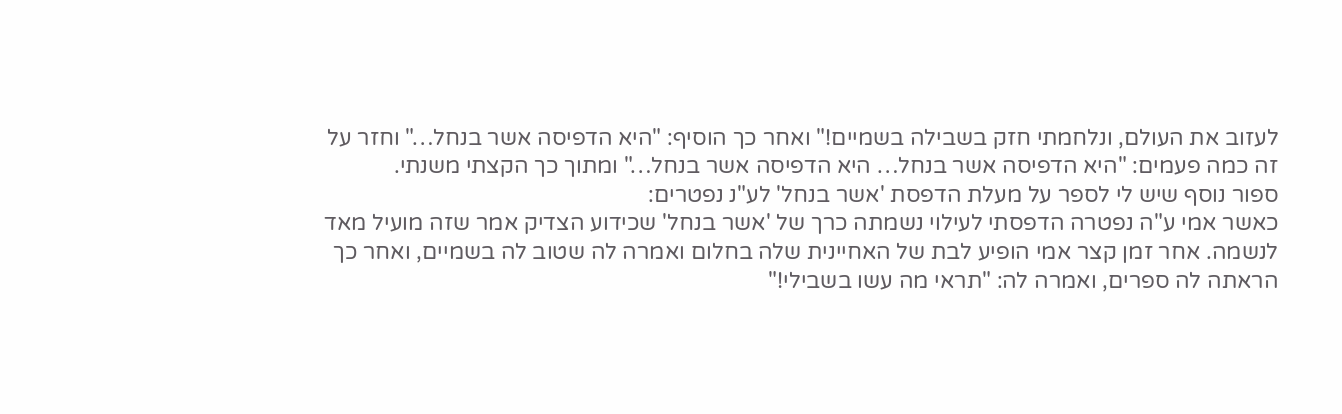לעזוב את העולם, ונלחמתי חזק בשבילה בשמיים!" ואחר כך הוסיף: "היא הדפיסה אשר בנחל…" וחזר על זה כמה פעמים: "היא הדפיסה אשר בנחל… היא הדפיסה אשר בנחל…" ומתוך כך הקצתי משנתי.
ספור נוסף שיש לי לספר על מעלת הדפסת 'אשר בנחל' לע"נ נפטרים:
כאשר אמי ע"ה נפטרה הדפסתי לעילוי נשמתה כרך של 'אשר בנחל' שכידוע הצדיק אמר שזה מועיל מאד לנשמה. אחר זמן קצר אמי הופיע לבת של האחיינית שלה בחלום ואמרה לה שטוב לה בשמיים, ואחר כך הראתה לה ספרים, ואמרה לה: "תראי מה עשו בשבילי!"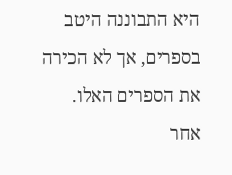היא התבוננה היטב בספרים, אך לא הכירה את הספרים האלו.
אחר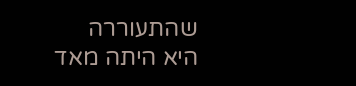שהתעוררה היא היתה מאד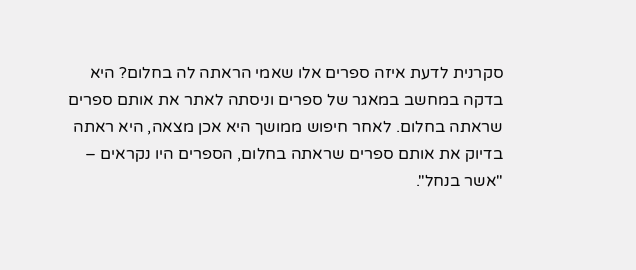סקרנית לדעת איזה ספרים אלו שאמי הראתה לה בחלום? היא בדקה במחשב במאגר של ספרים וניסתה לאתר את אותם ספרים שראתה בחלום. לאחר חיפוש ממושך היא אכן מצאה, היא ראתה בדיוק את אותם ספרים שראתה בחלום, הספרים היו נקראים – "אשר בנחל".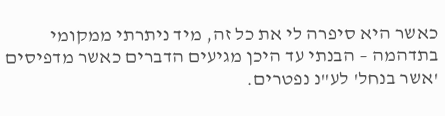כאשר היא סיפרה לי את כל זה, מיד ניתרתי ממקומי בתדהמה – הבנתי עד היכן מגיעים הדברים כאשר מדפיסים 'אשר בנחל' לע"נ נפטרים.